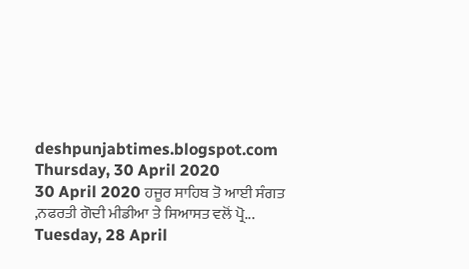deshpunjabtimes.blogspot.com
Thursday, 30 April 2020
30 April 2020 ਹਜੂਰ ਸਾਹਿਬ ਤੋ ਆਈ ਸੰਗਤ ,ਨਫਰਤੀ ਗੋਦੀ ਮੀਡੀਆ ਤੇ ਸਿਆਸਤ ਵਲੋਂ ਪ੍ਰੋ...
Tuesday, 28 April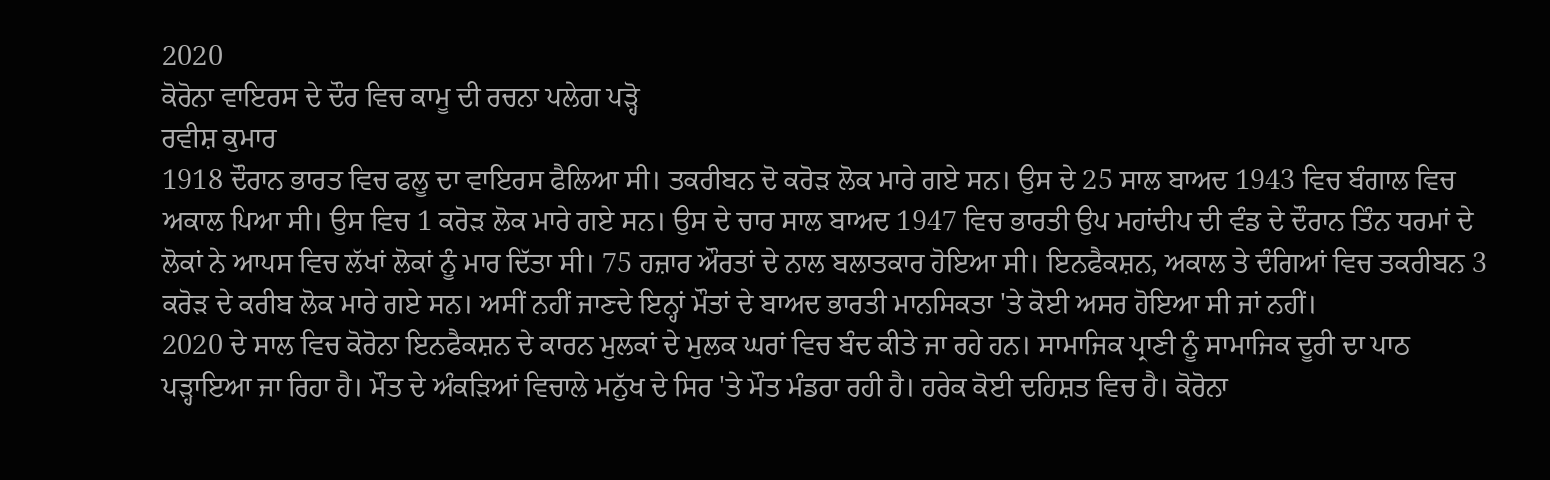2020
ਕੋਰੋਨਾ ਵਾਇਰਸ ਦੇ ਦੌਰ ਵਿਚ ਕਾਮੂ ਦੀ ਰਚਨਾ ਪਲੇਗ ਪੜ੍ਹੋ
ਰਵੀਸ਼ ਕੁਮਾਰ
1918 ਦੌਰਾਨ ਭਾਰਤ ਵਿਚ ਫਲੂ ਦਾ ਵਾਇਰਸ ਫੈਲਿਆ ਸੀ। ਤਕਰੀਬਨ ਦੋ ਕਰੋੜ ਲੋਕ ਮਾਰੇ ਗਏ ਸਨ। ਉਸ ਦੇ 25 ਸਾਲ ਬਾਅਦ 1943 ਵਿਚ ਬੰਗਾਲ ਵਿਚ ਅਕਾਲ ਪਿਆ ਸੀ। ਉਸ ਵਿਚ 1 ਕਰੋੜ ਲੋਕ ਮਾਰੇ ਗਏ ਸਨ। ਉਸ ਦੇ ਚਾਰ ਸਾਲ ਬਾਅਦ 1947 ਵਿਚ ਭਾਰਤੀ ਉਪ ਮਹਾਂਦੀਪ ਦੀ ਵੰਡ ਦੇ ਦੌਰਾਨ ਤਿੰਨ ਧਰਮਾਂ ਦੇ ਲੋਕਾਂ ਨੇ ਆਪਸ ਵਿਚ ਲੱਖਾਂ ਲੋਕਾਂ ਨੂੰ ਮਾਰ ਦਿੱਤਾ ਸੀ। 75 ਹਜ਼ਾਰ ਔਰਤਾਂ ਦੇ ਨਾਲ ਬਲਾਤਕਾਰ ਹੋਇਆ ਸੀ। ਇਨਫੈਕਸ਼ਨ, ਅਕਾਲ ਤੇ ਦੰਗਿਆਂ ਵਿਚ ਤਕਰੀਬਨ 3 ਕਰੋੜ ਦੇ ਕਰੀਬ ਲੋਕ ਮਾਰੇ ਗਏ ਸਨ। ਅਸੀਂ ਨਹੀਂ ਜਾਣਦੇ ਇਨ੍ਹਾਂ ਮੌਤਾਂ ਦੇ ਬਾਅਦ ਭਾਰਤੀ ਮਾਨਸਿਕਤਾ 'ਤੇ ਕੋਈ ਅਸਰ ਹੋਇਆ ਸੀ ਜਾਂ ਨਹੀਂ।
2020 ਦੇ ਸਾਲ ਵਿਚ ਕੋਰੋਨਾ ਇਨਫੈਕਸ਼ਨ ਦੇ ਕਾਰਨ ਮੁਲਕਾਂ ਦੇ ਮੁਲਕ ਘਰਾਂ ਵਿਚ ਬੰਦ ਕੀਤੇ ਜਾ ਰਹੇ ਹਨ। ਸਾਮਾਜਿਕ ਪ੍ਰਾਣੀ ਨੂੰ ਸਾਮਾਜਿਕ ਦੂਰੀ ਦਾ ਪਾਠ ਪੜ੍ਹਾਇਆ ਜਾ ਰਿਹਾ ਹੈ। ਮੌਤ ਦੇ ਅੰਕੜਿਆਂ ਵਿਚਾਲੇ ਮਨੁੱਖ ਦੇ ਸਿਰ 'ਤੇ ਮੌਤ ਮੰਡਰਾ ਰਹੀ ਹੈ। ਹਰੇਕ ਕੋਈ ਦਹਿਸ਼ਤ ਵਿਚ ਹੈ। ਕੋਰੋਨਾ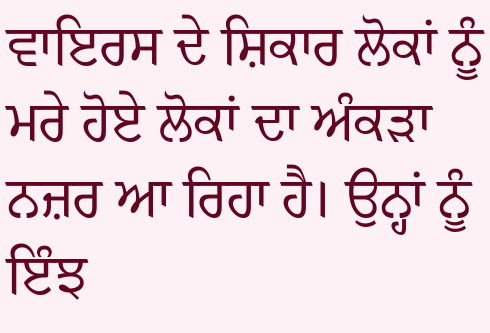ਵਾਇਰਸ ਦੇ ਸ਼ਿਕਾਰ ਲੋਕਾਂ ਨੂੰ ਮਰੇ ਹੋਏ ਲੋਕਾਂ ਦਾ ਅੰਕੜਾ ਨਜ਼ਰ ਆ ਰਿਹਾ ਹੈ। ਉਨ੍ਹਾਂ ਨੂੰ ਇੰਝ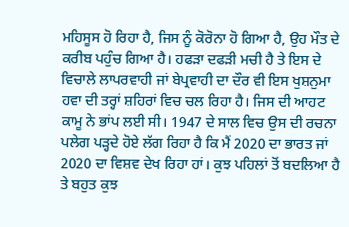ਮਹਿਸੂਸ ਹੋ ਰਿਹਾ ਹੈ, ਜਿਸ ਨੂੰ ਕੋਰੋਨਾ ਹੋ ਗਿਆ ਹੈ, ਉਹ ਮੌਤ ਦੇ ਕਰੀਬ ਪਹੁੰਚ ਗਿਆ ਹੈ। ਹਫੜਾ ਦਫੜੀ ਮਚੀ ਹੈ ਤੇ ਇਸ ਦੇ ਵਿਚਾਲੇ ਲਾਪਰਵਾਹੀ ਜਾਂ ਬੇਪ੍ਰਵਾਹੀ ਦਾ ਦੌਰ ਵੀ ਇਸ ਖੁਸ਼ਨੁਮਾ ਹਵਾ ਦੀ ਤਰ੍ਹਾਂ ਸ਼ਹਿਰਾਂ ਵਿਚ ਚਲ ਰਿਹਾ ਹੈ। ਜਿਸ ਦੀ ਆਹਟ ਕਾਮੂ ਨੇ ਭਾਂਪ ਲਈ ਸੀ। 1947 ਦੇ ਸਾਲ ਵਿਚ ਉਸ ਦੀ ਰਚਨਾ ਪਲੇਗ ਪੜ੍ਹਦੇ ਹੋਏ ਲੱਗ ਰਿਹਾ ਹੈ ਕਿ ਮੈਂ 2020 ਦਾ ਭਾਰਤ ਜਾਂ 2020 ਦਾ ਵਿਸ਼ਵ ਦੇਖ ਰਿਹਾ ਹਾਂ। ਕੁਝ ਪਹਿਲਾਂ ਤੋਂ ਬਦਲਿਆ ਹੈ ਤੇ ਬਹੁਤ ਕੁਝ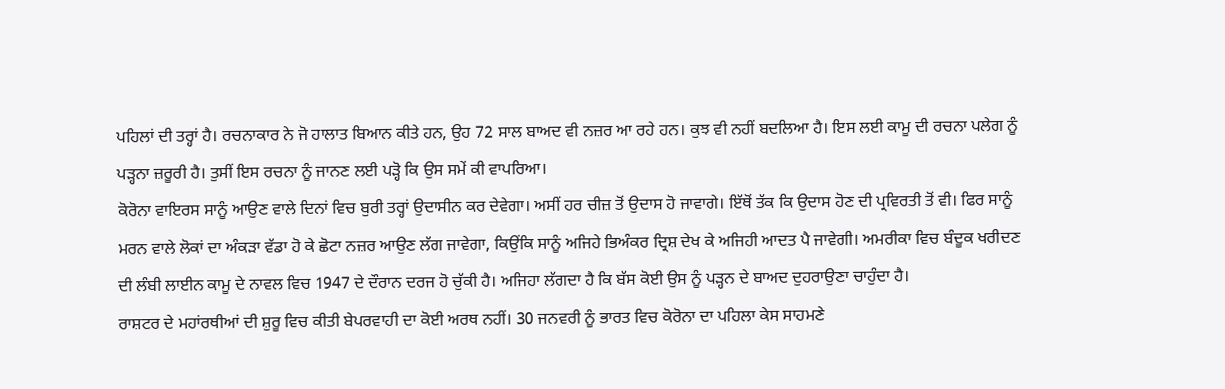ਪਹਿਲਾਂ ਦੀ ਤਰ੍ਹਾਂ ਹੈ। ਰਚਨਾਕਾਰ ਨੇ ਜੋ ਹਾਲਾਤ ਬਿਆਨ ਕੀਤੇ ਹਨ, ਉਹ 72 ਸਾਲ ਬਾਅਦ ਵੀ ਨਜ਼ਰ ਆ ਰਹੇ ਹਨ। ਕੁਝ ਵੀ ਨਹੀਂ ਬਦਲਿਆ ਹੈ। ਇਸ ਲਈ ਕਾਮੂ ਦੀ ਰਚਨਾ ਪਲੇਗ ਨੂੰ ਪੜ੍ਹਨਾ ਜ਼ਰੂਰੀ ਹੈ। ਤੁਸੀਂ ਇਸ ਰਚਨਾ ਨੂੰ ਜਾਨਣ ਲਈ ਪੜ੍ਹੋ ਕਿ ਉਸ ਸਮੇਂ ਕੀ ਵਾਪਰਿਆ।
ਕੋਰੋਨਾ ਵਾਇਰਸ ਸਾਨੂੰ ਆਉਣ ਵਾਲੇ ਦਿਨਾਂ ਵਿਚ ਬੁਰੀ ਤਰ੍ਹਾਂ ਉਦਾਸੀਨ ਕਰ ਦੇਵੇਗਾ। ਅਸੀਂ ਹਰ ਚੀਜ਼ ਤੋਂ ਉਦਾਸ ਹੋ ਜਾਵਾਗੇ। ਇੱਥੋਂ ਤੱਕ ਕਿ ਉਦਾਸ ਹੋਣ ਦੀ ਪ੍ਰਵਿਰਤੀ ਤੋਂ ਵੀ। ਫਿਰ ਸਾਨੂੰ ਮਰਨ ਵਾਲੇ ਲੋਕਾਂ ਦਾ ਅੰਕੜਾ ਵੱਡਾ ਹੋ ਕੇ ਛੋਟਾ ਨਜ਼ਰ ਆਉਣ ਲੱਗ ਜਾਵੇਗਾ, ਕਿਉਂਕਿ ਸਾਨੂੰ ਅਜਿਹੇ ਭਿਅੰਕਰ ਦ੍ਰਿਸ਼ ਦੇਖ ਕੇ ਅਜਿਹੀ ਆਦਤ ਪੈ ਜਾਵੇਗੀ। ਅਮਰੀਕਾ ਵਿਚ ਬੰਦੂਕ ਖਰੀਦਣ ਦੀ ਲੰਬੀ ਲਾਈਨ ਕਾਮੂ ਦੇ ਨਾਵਲ ਵਿਚ 1947 ਦੇ ਦੌਰਾਨ ਦਰਜ ਹੋ ਚੁੱਕੀ ਹੈ। ਅਜਿਹਾ ਲੱਗਦਾ ਹੈ ਕਿ ਬੱਸ ਕੋਈ ਉਸ ਨੂੰ ਪੜ੍ਹਨ ਦੇ ਬਾਅਦ ਦੁਹਰਾਉਣਾ ਚਾਹੁੰਦਾ ਹੈ।
ਰਾਸ਼ਟਰ ਦੇ ਮਹਾਂਰਥੀਆਂ ਦੀ ਸ਼ੁਰੂ ਵਿਚ ਕੀਤੀ ਬੇਪਰਵਾਹੀ ਦਾ ਕੋਈ ਅਰਥ ਨਹੀਂ। 30 ਜਨਵਰੀ ਨੂੰ ਭਾਰਤ ਵਿਚ ਕੋਰੋਨਾ ਦਾ ਪਹਿਲਾ ਕੇਸ ਸਾਹਮਣੇ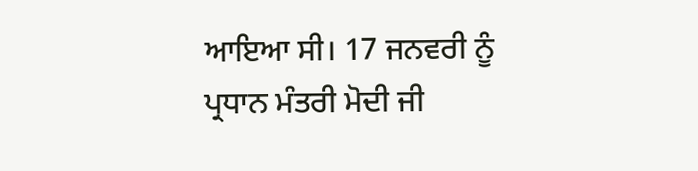ਆਇਆ ਸੀ। 17 ਜਨਵਰੀ ਨੂੰ ਪ੍ਰਧਾਨ ਮੰਤਰੀ ਮੋਦੀ ਜੀ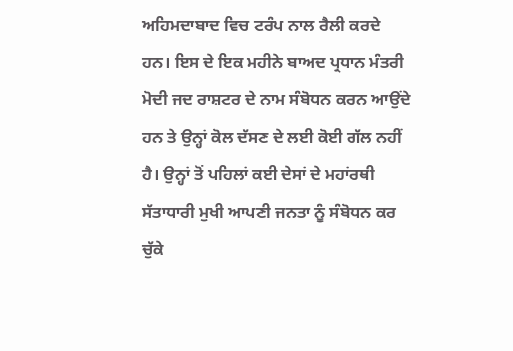ਅਹਿਮਦਾਬਾਦ ਵਿਚ ਟਰੰਪ ਨਾਲ ਰੈਲੀ ਕਰਦੇ ਹਨ। ਇਸ ਦੇ ਇਕ ਮਹੀਨੇ ਬਾਅਦ ਪ੍ਰਧਾਨ ਮੰਤਰੀ ਮੋਦੀ ਜਦ ਰਾਸ਼ਟਰ ਦੇ ਨਾਮ ਸੰਬੋਧਨ ਕਰਨ ਆਉਂਦੇ ਹਨ ਤੇ ਉਨ੍ਹਾਂ ਕੋਲ ਦੱਸਣ ਦੇ ਲਈ ਕੋਈ ਗੱਲ ਨਹੀਂ ਹੈ। ਉਨ੍ਹਾਂ ਤੋਂ ਪਹਿਲਾਂ ਕਈ ਦੇਸਾਂ ਦੇ ਮਹਾਂਰਥੀ ਸੱਤਾਧਾਰੀ ਮੁਖੀ ਆਪਣੀ ਜਨਤਾ ਨੂੰ ਸੰਬੋਧਨ ਕਰ ਚੁੱਕੇ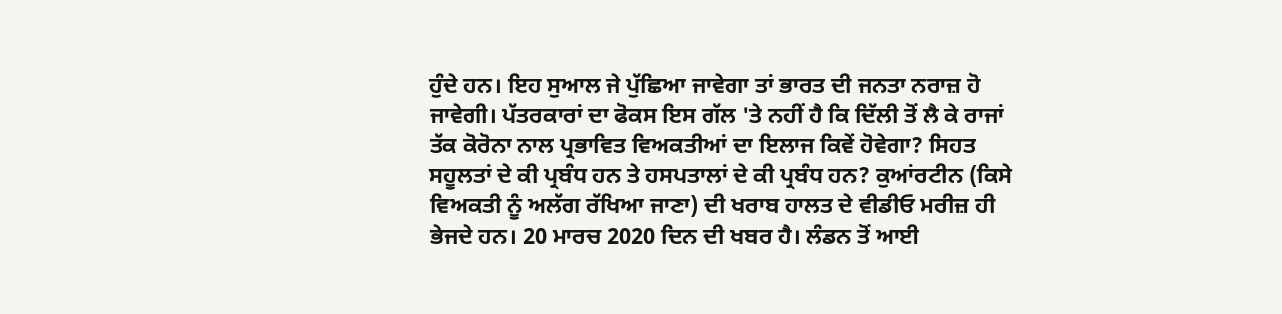ਹੁੰਦੇ ਹਨ। ਇਹ ਸੁਆਲ ਜੇ ਪੁੱਛਿਆ ਜਾਵੇਗਾ ਤਾਂ ਭਾਰਤ ਦੀ ਜਨਤਾ ਨਰਾਜ਼ ਹੋ ਜਾਵੇਗੀ। ਪੱਤਰਕਾਰਾਂ ਦਾ ਫੋਕਸ ਇਸ ਗੱਲ 'ਤੇ ਨਹੀਂ ਹੈ ਕਿ ਦਿੱਲੀ ਤੋਂ ਲੈ ਕੇ ਰਾਜਾਂ ਤੱਕ ਕੋਰੋਨਾ ਨਾਲ ਪ੍ਰਭਾਵਿਤ ਵਿਅਕਤੀਆਂ ਦਾ ਇਲਾਜ ਕਿਵੇਂ ਹੋਵੇਗਾ? ਸਿਹਤ ਸਹੂਲਤਾਂ ਦੇ ਕੀ ਪ੍ਰਬੰਧ ਹਨ ਤੇ ਹਸਪਤਾਲਾਂ ਦੇ ਕੀ ਪ੍ਰਬੰਧ ਹਨ? ਕੁਆਂਰਟੀਨ (ਕਿਸੇ ਵਿਅਕਤੀ ਨੂੰ ਅਲੱਗ ਰੱਖਿਆ ਜਾਣਾ) ਦੀ ਖਰਾਬ ਹਾਲਤ ਦੇ ਵੀਡੀਓ ਮਰੀਜ਼ ਹੀ ਭੇਜਦੇ ਹਨ। 20 ਮਾਰਚ 2020 ਦਿਨ ਦੀ ਖਬਰ ਹੈ। ਲੰਡਨ ਤੋਂ ਆਈ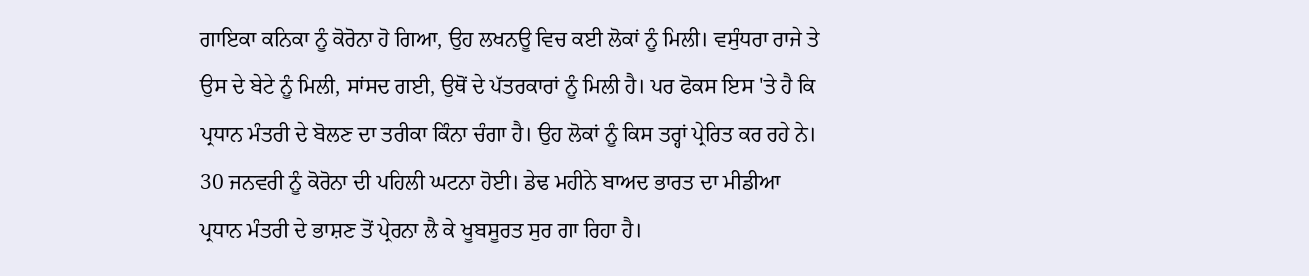ਗਾਇਕਾ ਕਨਿਕਾ ਨੂੰ ਕੋਰੋਨਾ ਹੋ ਗਿਆ, ਉਹ ਲਖਨਊ ਵਿਚ ਕਈ ਲੋਕਾਂ ਨੂੰ ਮਿਲੀ। ਵਸੁੰਧਰਾ ਰਾਜੇ ਤੇ ਉਸ ਦੇ ਬੇਟੇ ਨੂੰ ਮਿਲੀ, ਸਾਂਸਦ ਗਈ, ਉਥੋਂ ਦੇ ਪੱਤਰਕਾਰਾਂ ਨੂੰ ਮਿਲੀ ਹੈ। ਪਰ ਫੋਕਸ ਇਸ 'ਤੇ ਹੈ ਕਿ ਪ੍ਰਧਾਨ ਮੰਤਰੀ ਦੇ ਬੋਲਣ ਦਾ ਤਰੀਕਾ ਕਿੰਨਾ ਚੰਗਾ ਹੈ। ਉਹ ਲੋਕਾਂ ਨੂੰ ਕਿਸ ਤਰ੍ਹਾਂ ਪ੍ਰੇਰਿਤ ਕਰ ਰਹੇ ਨੇ। 30 ਜਨਵਰੀ ਨੂੰ ਕੋਰੋਨਾ ਦੀ ਪਹਿਲੀ ਘਟਨਾ ਹੋਈ। ਡੇਢ ਮਹੀਨੇ ਬਾਅਦ ਭਾਰਤ ਦਾ ਮੀਡੀਆ ਪ੍ਰਧਾਨ ਮੰਤਰੀ ਦੇ ਭਾਸ਼ਣ ਤੋਂ ਪ੍ਰੇਰਨਾ ਲੈ ਕੇ ਖੂਬਸੂਰਤ ਸੁਰ ਗਾ ਰਿਹਾ ਹੈ।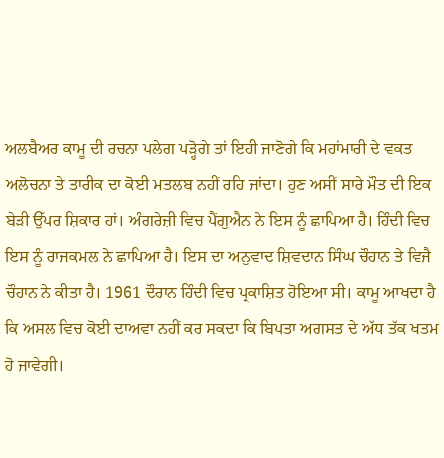ਅਲਬੈਅਰ ਕਾਮੂ ਦੀ ਰਚਨਾ ਪਲੇਗ ਪੜ੍ਹੋਗੇ ਤਾਂ ਇਹੀ ਜਾਣੋਗੇ ਕਿ ਮਹਾਂਮਾਰੀ ਦੇ ਵਕਤ ਅਲੋਚਨਾ ਤੇ ਤਾਰੀਕ ਦਾ ਕੋਈ ਮਤਲਬ ਨਹੀਂ ਰਹਿ ਜਾਂਦਾ। ਹੁਣ ਅਸੀਂ ਸਾਰੇ ਮੌਤ ਦੀ ਇਕ ਬੇੜੀ ਉੱਪਰ ਸ਼ਿਕਾਰ ਹਾਂ। ਅੰਗਰੇਜ਼ੀ ਵਿਚ ਪੈਂਗੁਐਨ ਨੇ ਇਸ ਨੂੰ ਛਾਪਿਆ ਹੈ। ਹਿੰਦੀ ਵਿਚ ਇਸ ਨੂੰ ਰਾਜਕਮਲ ਨੇ ਛਾਪਿਆ ਹੈ। ਇਸ ਦਾ ਅਨੁਵਾਦ ਸ਼ਿਵਦਾਨ ਸਿੰਘ ਚੌਹਾਨ ਤੇ ਵਿਜੈ ਚੌਹਾਨ ਨੇ ਕੀਤਾ ਹੈ। 1961 ਦੌਰਾਨ ਹਿੰਦੀ ਵਿਚ ਪ੍ਰਕਾਸ਼ਿਤ ਹੋਇਆ ਸੀ। ਕਾਮੂ ਆਖਦਾ ਹੈ ਕਿ ਅਸਲ ਵਿਚ ਕੋਈ ਦਾਅਵਾ ਨਹੀਂ ਕਰ ਸਕਦਾ ਕਿ ਬਿਪਤਾ ਅਗਸਤ ਦੇ ਅੱਧ ਤੱਕ ਖਤਮ ਹੋ ਜਾਵੇਗੀ।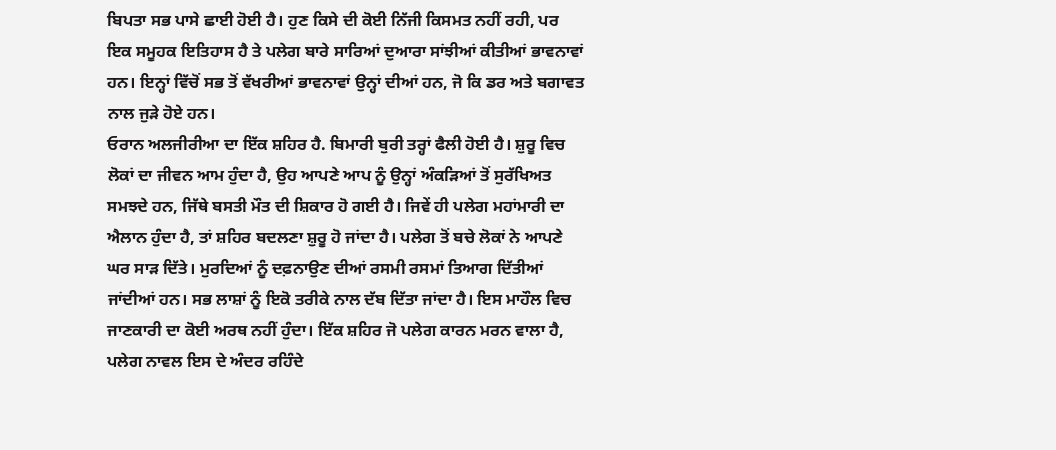ਬਿਪਤਾ ਸਭ ਪਾਸੇ ਛਾਈ ਹੋਈ ਹੈ। ਹੁਣ ਕਿਸੇ ਦੀ ਕੋਈ ਨਿੱਜੀ ਕਿਸਮਤ ਨਹੀਂ ਰਹੀ, ਪਰ ਇਕ ਸਮੂਹਕ ਇਤਿਹਾਸ ਹੈ ਤੇ ਪਲੇਗ ਬਾਰੇ ਸਾਰਿਆਂ ਦੁਆਰਾ ਸਾਂਝੀਆਂ ਕੀਤੀਆਂ ਭਾਵਨਾਵਾਂ ਹਨ। ਇਨ੍ਹਾਂ ਵਿੱਚੋਂ ਸਭ ਤੋਂ ਵੱਖਰੀਆਂ ਭਾਵਨਾਵਾਂ ਉਨ੍ਹਾਂ ਦੀਆਂ ਹਨ, ਜੋ ਕਿ ਡਰ ਅਤੇ ਬਗਾਵਤ ਨਾਲ ਜੁੜੇ ਹੋਏ ਹਨ।
ਓਰਾਨ ਅਲਜੀਰੀਆ ਦਾ ਇੱਕ ਸ਼ਹਿਰ ਹੈ. ਬਿਮਾਰੀ ਬੁਰੀ ਤਰ੍ਹਾਂ ਫੈਲੀ ਹੋਈ ਹੈ। ਸ਼ੁਰੂ ਵਿਚ ਲੋਕਾਂ ਦਾ ਜੀਵਨ ਆਮ ਹੁੰਦਾ ਹੈ, ਉਹ ਆਪਣੇ ਆਪ ਨੂੰ ਉਨ੍ਹਾਂ ਅੰਕੜਿਆਂ ਤੋਂ ਸੁਰੱਖਿਅਤ ਸਮਝਦੇ ਹਨ, ਜਿੱਥੇ ਬਸਤੀ ਮੌਤ ਦੀ ਸ਼ਿਕਾਰ ਹੋ ਗਈ ਹੈ। ਜਿਵੇਂ ਹੀ ਪਲੇਗ ਮਹਾਂਮਾਰੀ ਦਾ ਐਲਾਨ ਹੁੰਦਾ ਹੈ, ਤਾਂ ਸ਼ਹਿਰ ਬਦਲਣਾ ਸ਼ੁਰੂ ਹੋ ਜਾਂਦਾ ਹੈ। ਪਲੇਗ ਤੋਂ ਬਚੇ ਲੋਕਾਂ ਨੇ ਆਪਣੇ ਘਰ ਸਾੜ ਦਿੱਤੇ। ਮੁਰਦਿਆਂ ਨੂੰ ਦਫ਼ਨਾਉਣ ਦੀਆਂ ਰਸਮੀ ਰਸਮਾਂ ਤਿਆਗ ਦਿੱਤੀਆਂ ਜਾਂਦੀਆਂ ਹਨ। ਸਭ ਲਾਸ਼ਾਂ ਨੂੰ ਇਕੋ ਤਰੀਕੇ ਨਾਲ ਦੱਬ ਦਿੱਤਾ ਜਾਂਦਾ ਹੈ। ਇਸ ਮਾਹੌਲ ਵਿਚ ਜਾਣਕਾਰੀ ਦਾ ਕੋਈ ਅਰਥ ਨਹੀਂ ਹੁੰਦਾ। ਇੱਕ ਸ਼ਹਿਰ ਜੋ ਪਲੇਗ ਕਾਰਨ ਮਰਨ ਵਾਲਾ ਹੈ, ਪਲੇਗ ਨਾਵਲ ਇਸ ਦੇ ਅੰਦਰ ਰਹਿੰਦੇ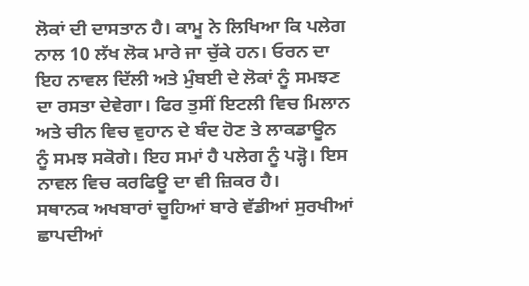ਲੋਕਾਂ ਦੀ ਦਾਸਤਾਨ ਹੈ। ਕਾਮੂ ਨੇ ਲਿਖਿਆ ਕਿ ਪਲੇਗ ਨਾਲ 10 ਲੱਖ ਲੋਕ ਮਾਰੇ ਜਾ ਚੁੱਕੇ ਹਨ। ਓਰਨ ਦਾ ਇਹ ਨਾਵਲ ਦਿੱਲੀ ਅਤੇ ਮੁੰਬਈ ਦੇ ਲੋਕਾਂ ਨੂੰ ਸਮਝਣ ਦਾ ਰਸਤਾ ਦੇਵੇਗਾ। ਫਿਰ ਤੁਸੀਂ ਇਟਲੀ ਵਿਚ ਮਿਲਾਨ ਅਤੇ ਚੀਨ ਵਿਚ ਵੁਹਾਨ ਦੇ ਬੰਦ ਹੋਣ ਤੇ ਲਾਕਡਾਊਨ ਨੂੰ ਸਮਝ ਸਕੋਗੇ। ਇਹ ਸਮਾਂ ਹੈ ਪਲੇਗ ਨੂੰ ਪੜ੍ਹੋ। ਇਸ ਨਾਵਲ ਵਿਚ ਕਰਫਿਊ ਦਾ ਵੀ ਜ਼ਿਕਰ ਹੈ।
ਸਥਾਨਕ ਅਖਬਾਰਾਂ ਚੂਹਿਆਂ ਬਾਰੇ ਵੱਡੀਆਂ ਸੁਰਖੀਆਂ ਛਾਪਦੀਆਂ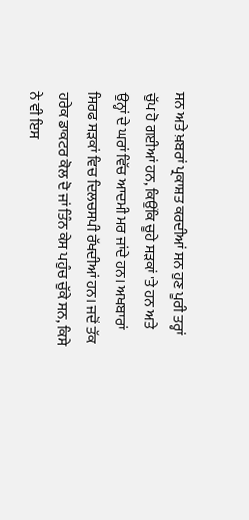ਸਨ ਅਤੇ ਖ਼ਬਰਾਂ ਪ੍ਰਕਾਸ਼ਤ ਕਰਦੀਆਂ ਸਨ ਹੁਣ ਪੂਰੀ ਤਰ੍ਹਾਂ ਚੁੱਪ ਹੋ ਗਈਆਂ ਹਨ, ਕਿਉਂਕਿ ਚੂਹੇ ਸੜਕਾਂ 'ਤੇ ਹਨ ਅਤੇ ਉਨ੍ਹਾਂ ਦੇ ਘਰਾਂ ਵਿੱਚ ਆਦਮੀ ਮਰ ਜਾਂਦੇ ਹਨ। ਅਖਬਾਰਾਂ ਸਿਰਫ ਸੜਕਾਂ ਵਿਚ ਦਿਲਚਸਪੀ ਰੱਖਦੀਆਂ ਹਨ। ਜਦੋਂ ਤੱਕ ਹਰੇਕ ਡਾਕਟਰ ਕੋਲ ਦੋ ਜਾਂ ਤਿੰਨ ਕੇਸ ਪਹੁੰਚ ਚੁੱਕੇ ਸਨ, ਕਿਸੇ ਨੇ ਵੀ ਇਸ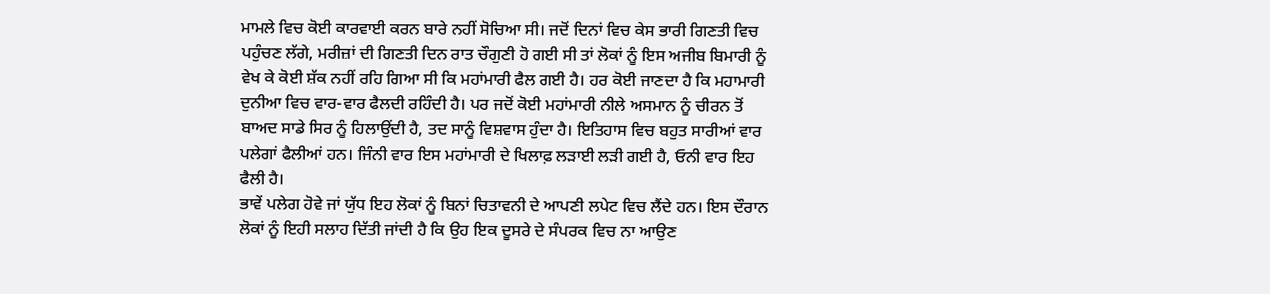ਮਾਮਲੇ ਵਿਚ ਕੋਈ ਕਾਰਵਾਈ ਕਰਨ ਬਾਰੇ ਨਹੀਂ ਸੋਚਿਆ ਸੀ। ਜਦੋਂ ਦਿਨਾਂ ਵਿਚ ਕੇਸ ਭਾਰੀ ਗਿਣਤੀ ਵਿਚ ਪਹੁੰਚਣ ਲੱਗੇ, ਮਰੀਜ਼ਾਂ ਦੀ ਗਿਣਤੀ ਦਿਨ ਰਾਤ ਚੌਗੁਣੀ ਹੋ ਗਈ ਸੀ ਤਾਂ ਲੋਕਾਂ ਨੂੰ ਇਸ ਅਜੀਬ ਬਿਮਾਰੀ ਨੂੰ ਵੇਖ ਕੇ ਕੋਈ ਸ਼ੱਕ ਨਹੀਂ ਰਹਿ ਗਿਆ ਸੀ ਕਿ ਮਹਾਂਮਾਰੀ ਫੈਲ ਗਈ ਹੈ। ਹਰ ਕੋਈ ਜਾਣਦਾ ਹੈ ਕਿ ਮਹਾਮਾਰੀ ਦੁਨੀਆ ਵਿਚ ਵਾਰ-ਵਾਰ ਫੈਲਦੀ ਰਹਿੰਦੀ ਹੈ। ਪਰ ਜਦੋਂ ਕੋਈ ਮਹਾਂਮਾਰੀ ਨੀਲੇ ਅਸਮਾਨ ਨੂੰ ਚੀਰਨ ਤੋਂ ਬਾਅਦ ਸਾਡੇ ਸਿਰ ਨੂੰ ਹਿਲਾਉਂਦੀ ਹੈ, ਤਦ ਸਾਨੂੰ ਵਿਸ਼ਵਾਸ ਹੁੰਦਾ ਹੈ। ਇਤਿਹਾਸ ਵਿਚ ਬਹੁਤ ਸਾਰੀਆਂ ਵਾਰ ਪਲੇਗਾਂ ਫੈਲੀਆਂ ਹਨ। ਜਿੰਨੀ ਵਾਰ ਇਸ ਮਹਾਂਮਾਰੀ ਦੇ ਖਿਲਾਫ਼ ਲੜਾਈ ਲੜੀ ਗਈ ਹੈ, ਓਨੀ ਵਾਰ ਇਹ ਫੈਲੀ ਹੈ।
ਭਾਵੇਂ ਪਲੇਗ ਹੋਵੇ ਜਾਂ ਯੁੱਧ ਇਹ ਲੋਕਾਂ ਨੂੰ ਬਿਨਾਂ ਚਿਤਾਵਨੀ ਦੇ ਆਪਣੀ ਲਪੇਟ ਵਿਚ ਲੈਂਦੇ ਹਨ। ਇਸ ਦੌਰਾਨ ਲੋਕਾਂ ਨੂੰ ਇਹੀ ਸਲਾਹ ਦਿੱਤੀ ਜਾਂਦੀ ਹੈ ਕਿ ਉਹ ਇਕ ਦੂਸਰੇ ਦੇ ਸੰਪਰਕ ਵਿਚ ਨਾ ਆਉਣ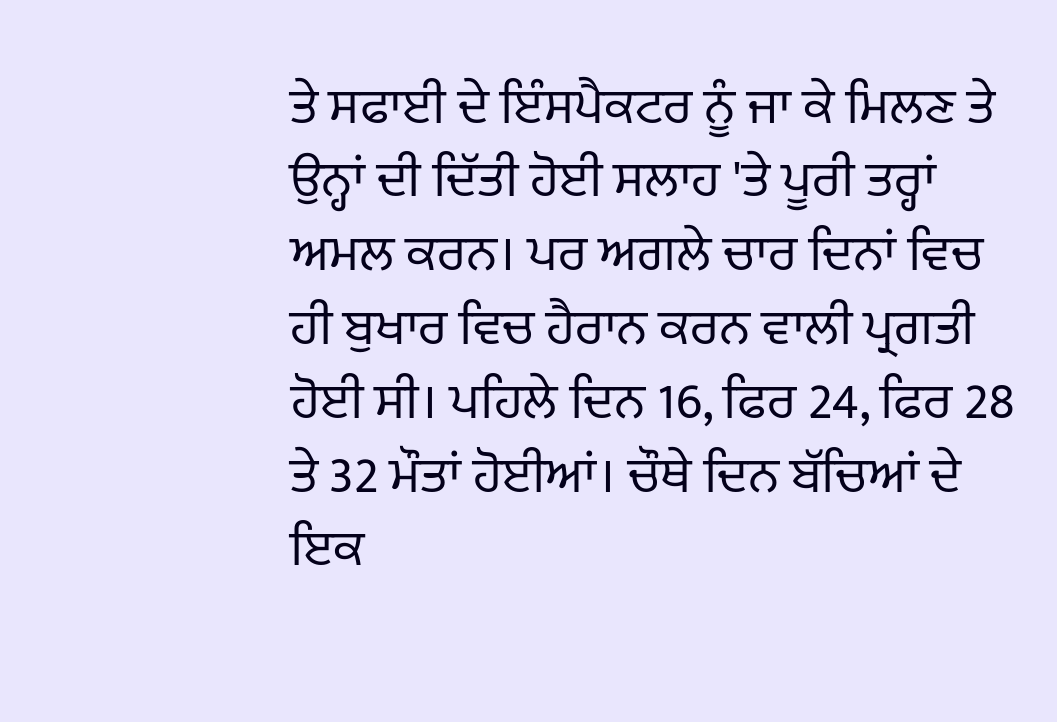ਤੇ ਸਫਾਈ ਦੇ ਇੰਸਪੈਕਟਰ ਨੂੰ ਜਾ ਕੇ ਮਿਲਣ ਤੇ ਉਨ੍ਹਾਂ ਦੀ ਦਿੱਤੀ ਹੋਈ ਸਲਾਹ 'ਤੇ ਪੂਰੀ ਤਰ੍ਹਾਂ ਅਮਲ ਕਰਨ। ਪਰ ਅਗਲੇ ਚਾਰ ਦਿਨਾਂ ਵਿਚ ਹੀ ਬੁਖਾਰ ਵਿਚ ਹੈਰਾਨ ਕਰਨ ਵਾਲੀ ਪ੍ਰਗਤੀ ਹੋਈ ਸੀ। ਪਹਿਲੇ ਦਿਨ 16, ਫਿਰ 24, ਫਿਰ 28 ਤੇ 32 ਮੌਤਾਂ ਹੋਈਆਂ। ਚੌਥੇ ਦਿਨ ਬੱਚਿਆਂ ਦੇ ਇਕ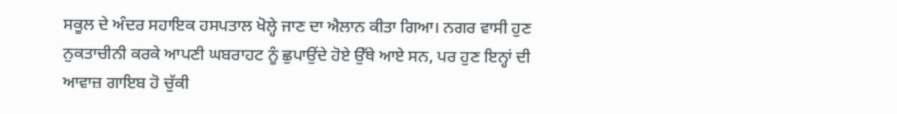ਸਕੂਲ ਦੇ ਅੰਦਰ ਸਹਾਇਕ ਹਸਪਤਾਲ ਖੋਲ੍ਹੇ ਜਾਣ ਦਾ ਐਲਾਨ ਕੀਤਾ ਗਿਆ। ਨਗਰ ਵਾਸੀ ਹੁਣ ਨੁਕਤਾਚੀਨੀ ਕਰਕੇ ਆਪਣੀ ਘਬਰਾਹਟ ਨੂੰ ਛੁਪਾਉਂਦੇ ਹੋਏ ਉੱਥੇ ਆਏ ਸਨ, ਪਰ ਹੁਣ ਇਨ੍ਹਾਂ ਦੀ ਆਵਾਜ਼ ਗਾਇਬ ਹੋ ਚੁੱਕੀ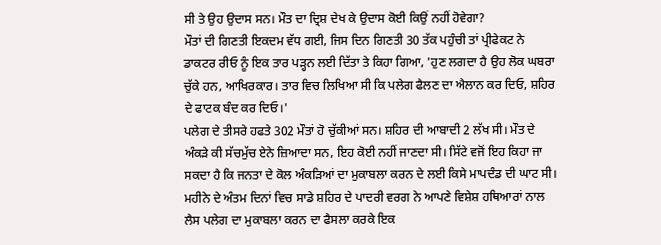ਸੀ ਤੇ ਉਹ ਉਦਾਸ ਸਨ। ਮੌਤ ਦਾ ਦ੍ਰਿਸ਼ ਦੇਖ ਕੇ ਉਦਾਸ ਕੋਈ ਕਿਉਂ ਨਹੀਂ ਹੋਵੇਗਾ?
ਮੌਤਾਂ ਦੀ ਗਿਣਤੀ ਇਕਦਮ ਵੱਧ ਗਈ, ਜਿਸ ਦਿਨ ਗਿਣਤੀ 30 ਤੱਕ ਪਹੁੰਚੀ ਤਾਂ ਪ੍ਰੀਫੇਕਟ ਨੇ ਡਾਕਟਰ ਰੀਓ ਨੂੰ ਇਕ ਤਾਰ ਪੜ੍ਹਨ ਲਈ ਦਿੱਤਾ ਤੇ ਕਿਹਾ ਗਿਆ, 'ਹੁਣ ਲਗਦਾ ਹੈ ਉਹ ਲੋਕ ਘਬਰਾ ਚੁੱਕੇ ਹਨ, ਆਖਿਰਕਾਰ। ਤਾਰ ਵਿਚ ਲਿਖਿਆ ਸੀ ਕਿ ਪਲੇਗ ਫੈਲਣ ਦਾ ਐਲਾਨ ਕਰ ਦਿਓ, ਸ਼ਹਿਰ ਦੇ ਫਾਟਕ ਬੰਦ ਕਰ ਦਿਓ।'
ਪਲੇਗ ਦੇ ਤੀਸਰੇ ਹਫਤੇ 302 ਮੌਤਾਂ ਹੋ ਚੁੱਕੀਆਂ ਸਨ। ਸ਼ਹਿਰ ਦੀ ਆਬਾਦੀ 2 ਲੱਖ ਸੀ। ਮੌਤ ਦੇ ਅੰਕੜੇ ਕੀ ਸੱਚਮੁੱਚ ਏਨੇ ਜ਼ਿਆਦਾ ਸਨ, ਇਹ ਕੋਈ ਨਹੀਂ ਜਾਣਦਾ ਸੀ। ਸਿੱਟੇ ਵਜੋਂ ਇਹ ਕਿਹਾ ਜਾ ਸਕਦਾ ਹੈ ਕਿ ਜਨਤਾ ਦੇ ਕੋਲ ਅੰਕੜਿਆਂ ਦਾ ਮੁਕਾਬਲਾ ਕਰਨ ਦੇ ਲਈ ਕਿਸੇ ਮਾਪਦੰਡ ਦੀ ਘਾਟ ਸੀ।
ਮਹੀਨੇ ਦੇ ਅੰਤਮ ਦਿਨਾਂ ਵਿਚ ਸਾਡੇ ਸ਼ਹਿਰ ਦੇ ਪਾਦਰੀ ਵਰਗ ਨੇ ਆਪਣੇ ਵਿਸ਼ੇਸ਼ ਹਥਿਆਰਾਂ ਨਾਲ ਲੈਸ ਪਲੇਗ ਦਾ ਮੁਕਾਬਲਾ ਕਰਨ ਦਾ ਫੈਸਲਾ ਕਰਕੇ ਇਕ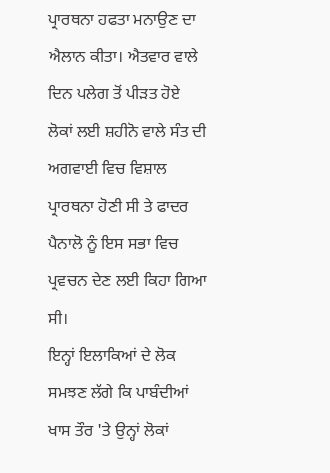ਪ੍ਰਾਰਥਨਾ ਹਫਤਾ ਮਨਾਉਣ ਦਾ ਐਲਾਨ ਕੀਤਾ। ਐਤਵਾਰ ਵਾਲੇ ਦਿਨ ਪਲੇਗ ਤੋਂ ਪੀੜਤ ਹੋਏ ਲੋਕਾਂ ਲਈ ਸ਼ਹੀਨੋ ਵਾਲੇ ਸੰਤ ਦੀ ਅਗਵਾਈ ਵਿਚ ਵਿਸ਼ਾਲ ਪ੍ਰਾਰਥਨਾ ਹੋਣੀ ਸੀ ਤੇ ਫਾਦਰ ਪੈਨਾਲੋ ਨੂੰ ਇਸ ਸਭਾ ਵਿਚ ਪ੍ਰਵਚਨ ਦੇਣ ਲਈ ਕਿਹਾ ਗਿਆ ਸੀ।
ਇਨ੍ਹਾਂ ਇਲਾਕਿਆਂ ਦੇ ਲੋਕ ਸਮਝਣ ਲੱਗੇ ਕਿ ਪਾਬੰਦੀਆਂ ਖਾਸ ਤੌਰ 'ਤੇ ਉਨ੍ਹਾਂ ਲੋਕਾਂ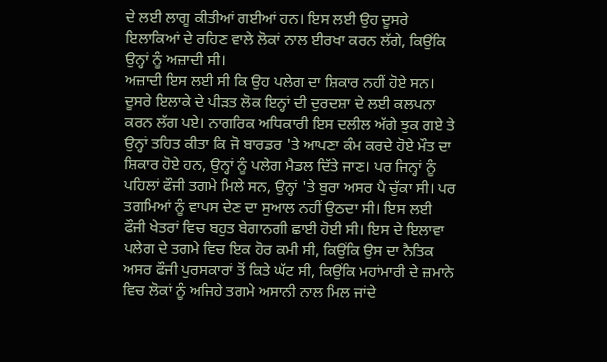ਦੇ ਲਈ ਲਾਗੂ ਕੀਤੀਆਂ ਗਈਆਂ ਹਨ। ਇਸ ਲਈ ਉਹ ਦੂਸਰੇ ਇਲਾਕਿਆਂ ਦੇ ਰਹਿਣ ਵਾਲੇ ਲੋਕਾਂ ਨਾਲ ਈਰਖਾ ਕਰਨ ਲੱਗੇ, ਕਿਉਂਕਿ ਉਨ੍ਹਾਂ ਨੂੰ ਅਜ਼ਾਦੀ ਸੀ।
ਅਜ਼ਾਦੀ ਇਸ ਲਈ ਸੀ ਕਿ ਉਹ ਪਲੇਗ ਦਾ ਸ਼ਿਕਾਰ ਨਹੀਂ ਹੋਏ ਸਨ। ਦੂਸਰੇ ਇਲਾਕੇ ਦੇ ਪੀੜਤ ਲੋਕ ਇਨ੍ਹਾਂ ਦੀ ਦੁਰਦਸ਼ਾ ਦੇ ਲਈ ਕਲਪਨਾ ਕਰਨ ਲੱਗ ਪਏ। ਨਾਗਰਿਕ ਅਧਿਕਾਰੀ ਇਸ ਦਲੀਲ ਅੱਗੇ ਝੁਕ ਗਏ ਤੇ ਉਨ੍ਹਾਂ ਤਹਿਤ ਕੀਤਾ ਕਿ ਜੋ ਬਾਰਡਰ 'ਤੇ ਆਪਣਾ ਕੰਮ ਕਰਦੇ ਹੋਏ ਮੌਤ ਦਾ ਸ਼ਿਕਾਰ ਹੋਏ ਹਨ, ਉਨ੍ਹਾਂ ਨੂੰ ਪਲੇਗ ਮੈਡਲ ਦਿੱਤੇ ਜਾਣ। ਪਰ ਜਿਨ੍ਹਾਂ ਨੂੰ ਪਹਿਲਾਂ ਫੌਜੀ ਤਗਮੇ ਮਿਲੇ ਸਨ, ਉਨ੍ਹਾਂ 'ਤੇ ਬੁਰਾ ਅਸਰ ਪੈ ਚੁੱਕਾ ਸੀ। ਪਰ ਤਗਮਿਆਂ ਨੂੰ ਵਾਪਸ ਦੇਣ ਦਾ ਸੁਆਲ ਨਹੀਂ ਉਠਦਾ ਸੀ। ਇਸ ਲਈ ਫੌਜੀ ਖੇਤਰਾਂ ਵਿਚ ਬਹੁਤ ਬੇਗਾਨਗੀ ਛਾਈ ਹੋਈ ਸੀ। ਇਸ ਦੇ ਇਲਾਵਾ ਪਲੇਗ ਦੇ ਤਗਮੇ ਵਿਚ ਇਕ ਹੋਰ ਕਮੀ ਸੀ, ਕਿਉਂਕਿ ਉਸ ਦਾ ਨੈਤਿਕ ਅਸਰ ਫੌਜੀ ਪੁਰਸਕਾਰਾਂ ਤੋਂ ਕਿਤੇ ਘੱਟ ਸੀ, ਕਿਉਂਕਿ ਮਹਾਂਮਾਰੀ ਦੇ ਜ਼ਮਾਨੇ ਵਿਚ ਲੋਕਾਂ ਨੂੰ ਅਜਿਹੇ ਤਗਮੇ ਅਸਾਨੀ ਨਾਲ ਮਿਲ ਜਾਂਦੇ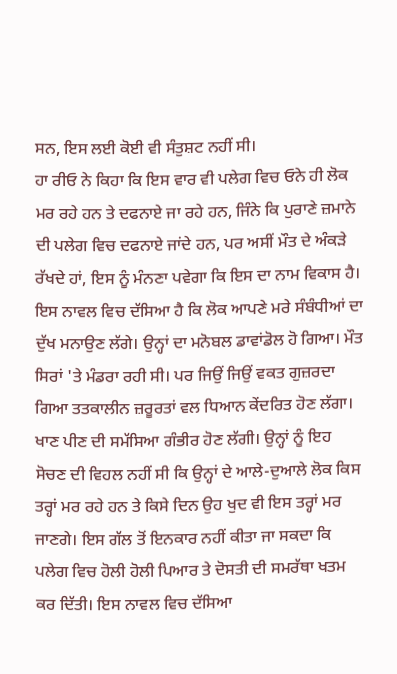ਸਨ, ਇਸ ਲਈ ਕੋਈ ਵੀ ਸੰਤੁਸ਼ਟ ਨਹੀਂ ਸੀ।
ਹਾ ਰੀਓ ਨੇ ਕਿਹਾ ਕਿ ਇਸ ਵਾਰ ਵੀ ਪਲੇਗ ਵਿਚ ਓਨੇ ਹੀ ਲੋਕ ਮਰ ਰਹੇ ਹਨ ਤੇ ਦਫਨਾਏ ਜਾ ਰਹੇ ਹਨ, ਜਿੰਨੇ ਕਿ ਪੁਰਾਣੇ ਜ਼ਮਾਨੇ ਦੀ ਪਲੇਗ ਵਿਚ ਦਫਨਾਏ ਜਾਂਦੇ ਹਨ, ਪਰ ਅਸੀਂ ਮੌਤ ਦੇ ਅੰਕੜੇ ਰੱਖਦੇ ਹਾਂ, ਇਸ ਨੂੰ ਮੰਨਣਾ ਪਵੇਗਾ ਕਿ ਇਸ ਦਾ ਨਾਮ ਵਿਕਾਸ ਹੈ।
ਇਸ ਨਾਵਲ ਵਿਚ ਦੱਸਿਆ ਹੈ ਕਿ ਲੋਕ ਆਪਣੇ ਮਰੇ ਸੰਬੰਧੀਆਂ ਦਾ ਦੁੱਖ ਮਨਾਉਣ ਲੱਗੇ। ਉਨ੍ਹਾਂ ਦਾ ਮਨੋਬਲ ਡਾਵਾਂਡੋਲ ਹੋ ਗਿਆ। ਮੌਤ ਸਿਰਾਂ 'ਤੇ ਮੰਡਰਾ ਰਹੀ ਸੀ। ਪਰ ਜਿਉਂ ਜਿਉਂ ਵਕਤ ਗੁਜ਼ਰਦਾ ਗਿਆ ਤਤਕਾਲੀਨ ਜ਼ਰੂਰਤਾਂ ਵਲ ਧਿਆਨ ਕੇਂਦਰਿਤ ਹੋਣ ਲੱਗਾ। ਖਾਣ ਪੀਣ ਦੀ ਸਮੱਸਿਆ ਗੰਭੀਰ ਹੋਣ ਲੱਗੀ। ਉਨ੍ਹਾਂ ਨੂੰ ਇਹ ਸੋਚਣ ਦੀ ਵਿਹਲ ਨਹੀਂ ਸੀ ਕਿ ਉਨ੍ਹਾਂ ਦੇ ਆਲੇ-ਦੁਆਲੇ ਲੋਕ ਕਿਸ ਤਰ੍ਹਾਂ ਮਰ ਰਹੇ ਹਨ ਤੇ ਕਿਸੇ ਦਿਨ ਉਹ ਖੁਦ ਵੀ ਇਸ ਤਰ੍ਹਾਂ ਮਰ ਜਾਣਗੇ। ਇਸ ਗੱਲ ਤੋਂ ਇਨਕਾਰ ਨਹੀਂ ਕੀਤਾ ਜਾ ਸਕਦਾ ਕਿ ਪਲੇਗ ਵਿਚ ਹੋਲੀ ਹੋਲੀ ਪਿਆਰ ਤੇ ਦੋਸਤੀ ਦੀ ਸਮਰੱਥਾ ਖਤਮ ਕਰ ਦਿੱਤੀ। ਇਸ ਨਾਵਲ ਵਿਚ ਦੱਸਿਆ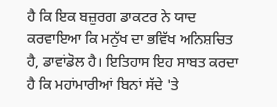ਹੈ ਕਿ ਇਕ ਬਜ਼ੁਰਗ ਡਾਕਟਰ ਨੇ ਯਾਦ ਕਰਵਾਇਆ ਕਿ ਮਨੁੱਖ ਦਾ ਭਵਿੱਖ ਅਨਿਸ਼ਚਿਤ ਹੈ, ਡਾਵਾਂਡੋਲ ਹੈ। ਇਤਿਹਾਸ ਇਹ ਸਾਬਤ ਕਰਦਾ ਹੈ ਕਿ ਮਹਾਂਮਾਰੀਆਂ ਬਿਨਾਂ ਸੱਦੇ 'ਤੇ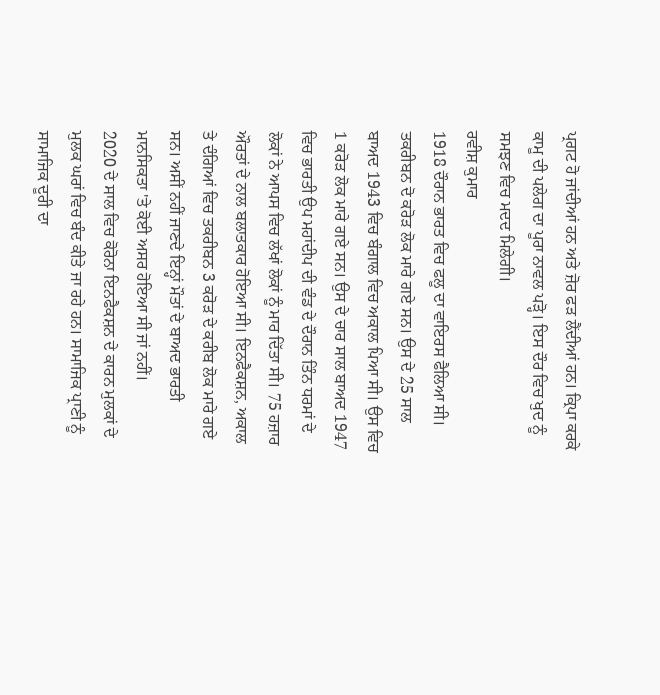ਪ੍ਰਗਟ ਹੋ ਜਾਂਦੀਆਂ ਹਨ ਅਤੇ ਜ਼ੋਰ ਫੜ ਲੈਂਦੀਆਂ ਹਨ। ਕ੍ਰਿਪਾ ਕਰਕੇ ਕਾਮੂ ਦੀ ਪਲੇਗ ਦਾ ਪੂਰਾ ਨਾਵਲ ਪੜ੍ਹੋ। ਇਸ ਦੌਰ ਵਿਚ ਖੁਦ ਨੂੰ ਸਮਝਣ ਵਿਚ ਮਦਦ ਮਿਲੇਗੀ।
ਰਵੀਸ਼ ਕੁਮਾਰ
1918 ਦੌਰਾਨ ਭਾਰਤ ਵਿਚ ਫਲੂ ਦਾ ਵਾਇਰਸ ਫੈਲਿਆ ਸੀ। ਤਕਰੀਬਨ ਦੋ ਕਰੋੜ ਲੋਕ ਮਾਰੇ ਗਏ ਸਨ। ਉਸ ਦੇ 25 ਸਾਲ ਬਾਅਦ 1943 ਵਿਚ ਬੰਗਾਲ ਵਿਚ ਅਕਾਲ ਪਿਆ ਸੀ। ਉਸ ਵਿਚ 1 ਕਰੋੜ ਲੋਕ ਮਾਰੇ ਗਏ ਸਨ। ਉਸ ਦੇ ਚਾਰ ਸਾਲ ਬਾਅਦ 1947 ਵਿਚ ਭਾਰਤੀ ਉਪ ਮਹਾਂਦੀਪ ਦੀ ਵੰਡ ਦੇ ਦੌਰਾਨ ਤਿੰਨ ਧਰਮਾਂ ਦੇ ਲੋਕਾਂ ਨੇ ਆਪਸ ਵਿਚ ਲੱਖਾਂ ਲੋਕਾਂ ਨੂੰ ਮਾਰ ਦਿੱਤਾ ਸੀ। 75 ਹਜ਼ਾਰ ਔਰਤਾਂ ਦੇ ਨਾਲ ਬਲਾਤਕਾਰ ਹੋਇਆ ਸੀ। ਇਨਫੈਕਸ਼ਨ, ਅਕਾਲ ਤੇ ਦੰਗਿਆਂ ਵਿਚ ਤਕਰੀਬਨ 3 ਕਰੋੜ ਦੇ ਕਰੀਬ ਲੋਕ ਮਾਰੇ ਗਏ ਸਨ। ਅਸੀਂ ਨਹੀਂ ਜਾਣਦੇ ਇਨ੍ਹਾਂ ਮੌਤਾਂ ਦੇ ਬਾਅਦ ਭਾਰਤੀ ਮਾਨਸਿਕਤਾ 'ਤੇ ਕੋਈ ਅਸਰ ਹੋਇਆ ਸੀ ਜਾਂ ਨਹੀਂ।
2020 ਦੇ ਸਾਲ ਵਿਚ ਕੋਰੋਨਾ ਇਨਫੈਕਸ਼ਨ ਦੇ ਕਾਰਨ ਮੁਲਕਾਂ ਦੇ ਮੁਲਕ ਘਰਾਂ ਵਿਚ ਬੰਦ ਕੀਤੇ ਜਾ ਰਹੇ ਹਨ। ਸਾਮਾਜਿਕ ਪ੍ਰਾਣੀ ਨੂੰ ਸਾਮਾਜਿਕ ਦੂਰੀ ਦਾ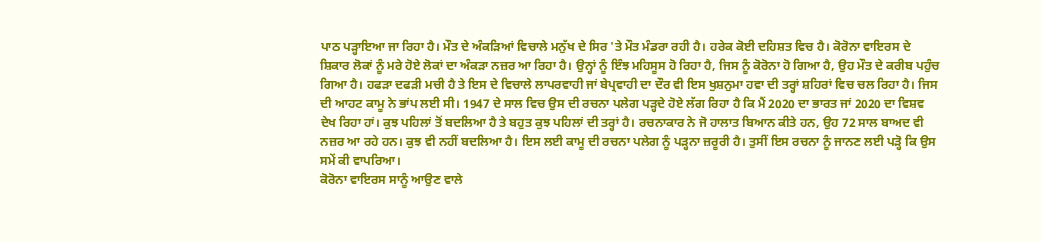ਪਾਠ ਪੜ੍ਹਾਇਆ ਜਾ ਰਿਹਾ ਹੈ। ਮੌਤ ਦੇ ਅੰਕੜਿਆਂ ਵਿਚਾਲੇ ਮਨੁੱਖ ਦੇ ਸਿਰ 'ਤੇ ਮੌਤ ਮੰਡਰਾ ਰਹੀ ਹੈ। ਹਰੇਕ ਕੋਈ ਦਹਿਸ਼ਤ ਵਿਚ ਹੈ। ਕੋਰੋਨਾ ਵਾਇਰਸ ਦੇ ਸ਼ਿਕਾਰ ਲੋਕਾਂ ਨੂੰ ਮਰੇ ਹੋਏ ਲੋਕਾਂ ਦਾ ਅੰਕੜਾ ਨਜ਼ਰ ਆ ਰਿਹਾ ਹੈ। ਉਨ੍ਹਾਂ ਨੂੰ ਇੰਝ ਮਹਿਸੂਸ ਹੋ ਰਿਹਾ ਹੈ, ਜਿਸ ਨੂੰ ਕੋਰੋਨਾ ਹੋ ਗਿਆ ਹੈ, ਉਹ ਮੌਤ ਦੇ ਕਰੀਬ ਪਹੁੰਚ ਗਿਆ ਹੈ। ਹਫੜਾ ਦਫੜੀ ਮਚੀ ਹੈ ਤੇ ਇਸ ਦੇ ਵਿਚਾਲੇ ਲਾਪਰਵਾਹੀ ਜਾਂ ਬੇਪ੍ਰਵਾਹੀ ਦਾ ਦੌਰ ਵੀ ਇਸ ਖੁਸ਼ਨੁਮਾ ਹਵਾ ਦੀ ਤਰ੍ਹਾਂ ਸ਼ਹਿਰਾਂ ਵਿਚ ਚਲ ਰਿਹਾ ਹੈ। ਜਿਸ ਦੀ ਆਹਟ ਕਾਮੂ ਨੇ ਭਾਂਪ ਲਈ ਸੀ। 1947 ਦੇ ਸਾਲ ਵਿਚ ਉਸ ਦੀ ਰਚਨਾ ਪਲੇਗ ਪੜ੍ਹਦੇ ਹੋਏ ਲੱਗ ਰਿਹਾ ਹੈ ਕਿ ਮੈਂ 2020 ਦਾ ਭਾਰਤ ਜਾਂ 2020 ਦਾ ਵਿਸ਼ਵ ਦੇਖ ਰਿਹਾ ਹਾਂ। ਕੁਝ ਪਹਿਲਾਂ ਤੋਂ ਬਦਲਿਆ ਹੈ ਤੇ ਬਹੁਤ ਕੁਝ ਪਹਿਲਾਂ ਦੀ ਤਰ੍ਹਾਂ ਹੈ। ਰਚਨਾਕਾਰ ਨੇ ਜੋ ਹਾਲਾਤ ਬਿਆਨ ਕੀਤੇ ਹਨ, ਉਹ 72 ਸਾਲ ਬਾਅਦ ਵੀ ਨਜ਼ਰ ਆ ਰਹੇ ਹਨ। ਕੁਝ ਵੀ ਨਹੀਂ ਬਦਲਿਆ ਹੈ। ਇਸ ਲਈ ਕਾਮੂ ਦੀ ਰਚਨਾ ਪਲੇਗ ਨੂੰ ਪੜ੍ਹਨਾ ਜ਼ਰੂਰੀ ਹੈ। ਤੁਸੀਂ ਇਸ ਰਚਨਾ ਨੂੰ ਜਾਨਣ ਲਈ ਪੜ੍ਹੋ ਕਿ ਉਸ ਸਮੇਂ ਕੀ ਵਾਪਰਿਆ।
ਕੋਰੋਨਾ ਵਾਇਰਸ ਸਾਨੂੰ ਆਉਣ ਵਾਲੇ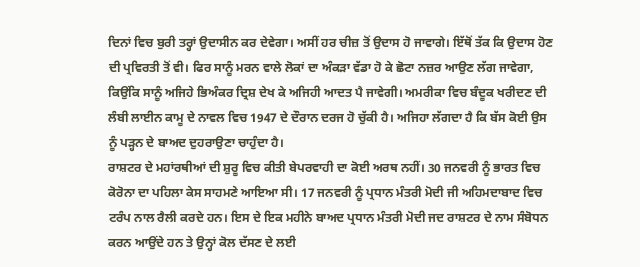ਦਿਨਾਂ ਵਿਚ ਬੁਰੀ ਤਰ੍ਹਾਂ ਉਦਾਸੀਨ ਕਰ ਦੇਵੇਗਾ। ਅਸੀਂ ਹਰ ਚੀਜ਼ ਤੋਂ ਉਦਾਸ ਹੋ ਜਾਵਾਗੇ। ਇੱਥੋਂ ਤੱਕ ਕਿ ਉਦਾਸ ਹੋਣ ਦੀ ਪ੍ਰਵਿਰਤੀ ਤੋਂ ਵੀ। ਫਿਰ ਸਾਨੂੰ ਮਰਨ ਵਾਲੇ ਲੋਕਾਂ ਦਾ ਅੰਕੜਾ ਵੱਡਾ ਹੋ ਕੇ ਛੋਟਾ ਨਜ਼ਰ ਆਉਣ ਲੱਗ ਜਾਵੇਗਾ, ਕਿਉਂਕਿ ਸਾਨੂੰ ਅਜਿਹੇ ਭਿਅੰਕਰ ਦ੍ਰਿਸ਼ ਦੇਖ ਕੇ ਅਜਿਹੀ ਆਦਤ ਪੈ ਜਾਵੇਗੀ। ਅਮਰੀਕਾ ਵਿਚ ਬੰਦੂਕ ਖਰੀਦਣ ਦੀ ਲੰਬੀ ਲਾਈਨ ਕਾਮੂ ਦੇ ਨਾਵਲ ਵਿਚ 1947 ਦੇ ਦੌਰਾਨ ਦਰਜ ਹੋ ਚੁੱਕੀ ਹੈ। ਅਜਿਹਾ ਲੱਗਦਾ ਹੈ ਕਿ ਬੱਸ ਕੋਈ ਉਸ ਨੂੰ ਪੜ੍ਹਨ ਦੇ ਬਾਅਦ ਦੁਹਰਾਉਣਾ ਚਾਹੁੰਦਾ ਹੈ।
ਰਾਸ਼ਟਰ ਦੇ ਮਹਾਂਰਥੀਆਂ ਦੀ ਸ਼ੁਰੂ ਵਿਚ ਕੀਤੀ ਬੇਪਰਵਾਹੀ ਦਾ ਕੋਈ ਅਰਥ ਨਹੀਂ। 30 ਜਨਵਰੀ ਨੂੰ ਭਾਰਤ ਵਿਚ ਕੋਰੋਨਾ ਦਾ ਪਹਿਲਾ ਕੇਸ ਸਾਹਮਣੇ ਆਇਆ ਸੀ। 17 ਜਨਵਰੀ ਨੂੰ ਪ੍ਰਧਾਨ ਮੰਤਰੀ ਮੋਦੀ ਜੀ ਅਹਿਮਦਾਬਾਦ ਵਿਚ ਟਰੰਪ ਨਾਲ ਰੈਲੀ ਕਰਦੇ ਹਨ। ਇਸ ਦੇ ਇਕ ਮਹੀਨੇ ਬਾਅਦ ਪ੍ਰਧਾਨ ਮੰਤਰੀ ਮੋਦੀ ਜਦ ਰਾਸ਼ਟਰ ਦੇ ਨਾਮ ਸੰਬੋਧਨ ਕਰਨ ਆਉਂਦੇ ਹਨ ਤੇ ਉਨ੍ਹਾਂ ਕੋਲ ਦੱਸਣ ਦੇ ਲਈ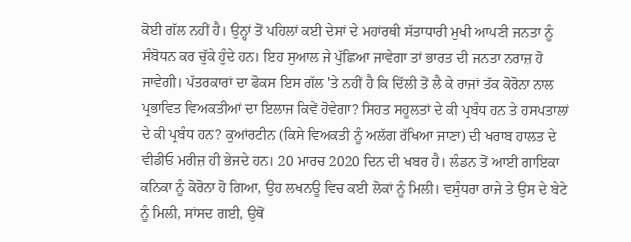ਕੋਈ ਗੱਲ ਨਹੀਂ ਹੈ। ਉਨ੍ਹਾਂ ਤੋਂ ਪਹਿਲਾਂ ਕਈ ਦੇਸਾਂ ਦੇ ਮਹਾਂਰਥੀ ਸੱਤਾਧਾਰੀ ਮੁਖੀ ਆਪਣੀ ਜਨਤਾ ਨੂੰ ਸੰਬੋਧਨ ਕਰ ਚੁੱਕੇ ਹੁੰਦੇ ਹਨ। ਇਹ ਸੁਆਲ ਜੇ ਪੁੱਛਿਆ ਜਾਵੇਗਾ ਤਾਂ ਭਾਰਤ ਦੀ ਜਨਤਾ ਨਰਾਜ਼ ਹੋ ਜਾਵੇਗੀ। ਪੱਤਰਕਾਰਾਂ ਦਾ ਫੋਕਸ ਇਸ ਗੱਲ 'ਤੇ ਨਹੀਂ ਹੈ ਕਿ ਦਿੱਲੀ ਤੋਂ ਲੈ ਕੇ ਰਾਜਾਂ ਤੱਕ ਕੋਰੋਨਾ ਨਾਲ ਪ੍ਰਭਾਵਿਤ ਵਿਅਕਤੀਆਂ ਦਾ ਇਲਾਜ ਕਿਵੇਂ ਹੋਵੇਗਾ? ਸਿਹਤ ਸਹੂਲਤਾਂ ਦੇ ਕੀ ਪ੍ਰਬੰਧ ਹਨ ਤੇ ਹਸਪਤਾਲਾਂ ਦੇ ਕੀ ਪ੍ਰਬੰਧ ਹਨ? ਕੁਆਂਰਟੀਨ (ਕਿਸੇ ਵਿਅਕਤੀ ਨੂੰ ਅਲੱਗ ਰੱਖਿਆ ਜਾਣਾ) ਦੀ ਖਰਾਬ ਹਾਲਤ ਦੇ ਵੀਡੀਓ ਮਰੀਜ਼ ਹੀ ਭੇਜਦੇ ਹਨ। 20 ਮਾਰਚ 2020 ਦਿਨ ਦੀ ਖਬਰ ਹੈ। ਲੰਡਨ ਤੋਂ ਆਈ ਗਾਇਕਾ ਕਨਿਕਾ ਨੂੰ ਕੋਰੋਨਾ ਹੋ ਗਿਆ, ਉਹ ਲਖਨਊ ਵਿਚ ਕਈ ਲੋਕਾਂ ਨੂੰ ਮਿਲੀ। ਵਸੁੰਧਰਾ ਰਾਜੇ ਤੇ ਉਸ ਦੇ ਬੇਟੇ ਨੂੰ ਮਿਲੀ, ਸਾਂਸਦ ਗਈ, ਉਥੋਂ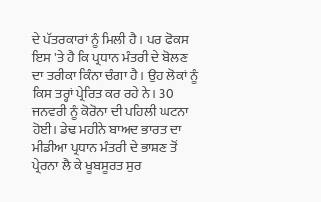ਦੇ ਪੱਤਰਕਾਰਾਂ ਨੂੰ ਮਿਲੀ ਹੈ। ਪਰ ਫੋਕਸ ਇਸ 'ਤੇ ਹੈ ਕਿ ਪ੍ਰਧਾਨ ਮੰਤਰੀ ਦੇ ਬੋਲਣ ਦਾ ਤਰੀਕਾ ਕਿੰਨਾ ਚੰਗਾ ਹੈ। ਉਹ ਲੋਕਾਂ ਨੂੰ ਕਿਸ ਤਰ੍ਹਾਂ ਪ੍ਰੇਰਿਤ ਕਰ ਰਹੇ ਨੇ। 30 ਜਨਵਰੀ ਨੂੰ ਕੋਰੋਨਾ ਦੀ ਪਹਿਲੀ ਘਟਨਾ ਹੋਈ। ਡੇਢ ਮਹੀਨੇ ਬਾਅਦ ਭਾਰਤ ਦਾ ਮੀਡੀਆ ਪ੍ਰਧਾਨ ਮੰਤਰੀ ਦੇ ਭਾਸ਼ਣ ਤੋਂ ਪ੍ਰੇਰਨਾ ਲੈ ਕੇ ਖੂਬਸੂਰਤ ਸੁਰ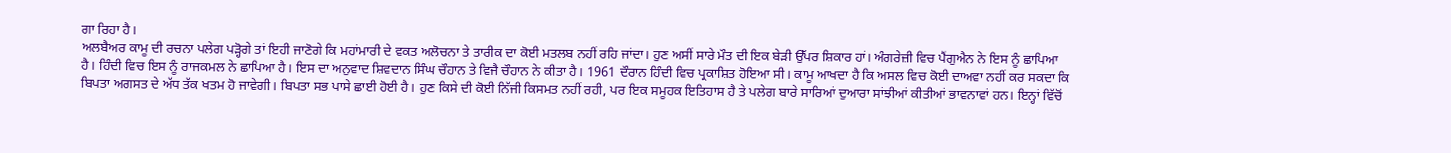ਗਾ ਰਿਹਾ ਹੈ।
ਅਲਬੈਅਰ ਕਾਮੂ ਦੀ ਰਚਨਾ ਪਲੇਗ ਪੜ੍ਹੋਗੇ ਤਾਂ ਇਹੀ ਜਾਣੋਗੇ ਕਿ ਮਹਾਂਮਾਰੀ ਦੇ ਵਕਤ ਅਲੋਚਨਾ ਤੇ ਤਾਰੀਕ ਦਾ ਕੋਈ ਮਤਲਬ ਨਹੀਂ ਰਹਿ ਜਾਂਦਾ। ਹੁਣ ਅਸੀਂ ਸਾਰੇ ਮੌਤ ਦੀ ਇਕ ਬੇੜੀ ਉੱਪਰ ਸ਼ਿਕਾਰ ਹਾਂ। ਅੰਗਰੇਜ਼ੀ ਵਿਚ ਪੈਂਗੁਐਨ ਨੇ ਇਸ ਨੂੰ ਛਾਪਿਆ ਹੈ। ਹਿੰਦੀ ਵਿਚ ਇਸ ਨੂੰ ਰਾਜਕਮਲ ਨੇ ਛਾਪਿਆ ਹੈ। ਇਸ ਦਾ ਅਨੁਵਾਦ ਸ਼ਿਵਦਾਨ ਸਿੰਘ ਚੌਹਾਨ ਤੇ ਵਿਜੈ ਚੌਹਾਨ ਨੇ ਕੀਤਾ ਹੈ। 1961 ਦੌਰਾਨ ਹਿੰਦੀ ਵਿਚ ਪ੍ਰਕਾਸ਼ਿਤ ਹੋਇਆ ਸੀ। ਕਾਮੂ ਆਖਦਾ ਹੈ ਕਿ ਅਸਲ ਵਿਚ ਕੋਈ ਦਾਅਵਾ ਨਹੀਂ ਕਰ ਸਕਦਾ ਕਿ ਬਿਪਤਾ ਅਗਸਤ ਦੇ ਅੱਧ ਤੱਕ ਖਤਮ ਹੋ ਜਾਵੇਗੀ। ਬਿਪਤਾ ਸਭ ਪਾਸੇ ਛਾਈ ਹੋਈ ਹੈ। ਹੁਣ ਕਿਸੇ ਦੀ ਕੋਈ ਨਿੱਜੀ ਕਿਸਮਤ ਨਹੀਂ ਰਹੀ, ਪਰ ਇਕ ਸਮੂਹਕ ਇਤਿਹਾਸ ਹੈ ਤੇ ਪਲੇਗ ਬਾਰੇ ਸਾਰਿਆਂ ਦੁਆਰਾ ਸਾਂਝੀਆਂ ਕੀਤੀਆਂ ਭਾਵਨਾਵਾਂ ਹਨ। ਇਨ੍ਹਾਂ ਵਿੱਚੋਂ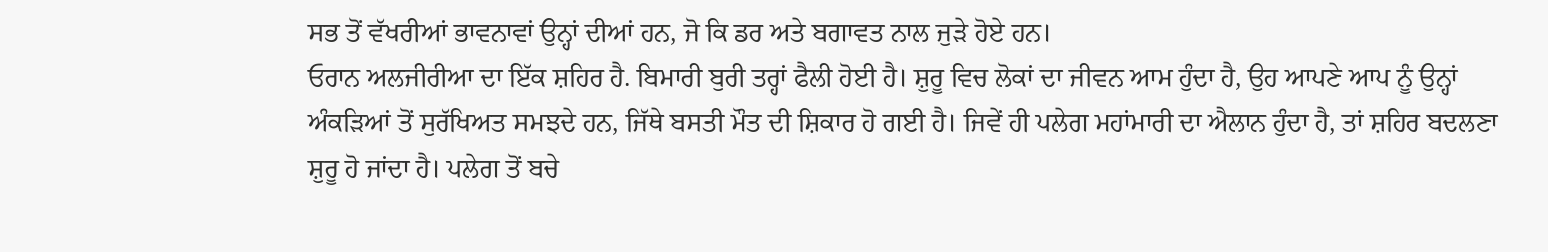ਸਭ ਤੋਂ ਵੱਖਰੀਆਂ ਭਾਵਨਾਵਾਂ ਉਨ੍ਹਾਂ ਦੀਆਂ ਹਨ, ਜੋ ਕਿ ਡਰ ਅਤੇ ਬਗਾਵਤ ਨਾਲ ਜੁੜੇ ਹੋਏ ਹਨ।
ਓਰਾਨ ਅਲਜੀਰੀਆ ਦਾ ਇੱਕ ਸ਼ਹਿਰ ਹੈ. ਬਿਮਾਰੀ ਬੁਰੀ ਤਰ੍ਹਾਂ ਫੈਲੀ ਹੋਈ ਹੈ। ਸ਼ੁਰੂ ਵਿਚ ਲੋਕਾਂ ਦਾ ਜੀਵਨ ਆਮ ਹੁੰਦਾ ਹੈ, ਉਹ ਆਪਣੇ ਆਪ ਨੂੰ ਉਨ੍ਹਾਂ ਅੰਕੜਿਆਂ ਤੋਂ ਸੁਰੱਖਿਅਤ ਸਮਝਦੇ ਹਨ, ਜਿੱਥੇ ਬਸਤੀ ਮੌਤ ਦੀ ਸ਼ਿਕਾਰ ਹੋ ਗਈ ਹੈ। ਜਿਵੇਂ ਹੀ ਪਲੇਗ ਮਹਾਂਮਾਰੀ ਦਾ ਐਲਾਨ ਹੁੰਦਾ ਹੈ, ਤਾਂ ਸ਼ਹਿਰ ਬਦਲਣਾ ਸ਼ੁਰੂ ਹੋ ਜਾਂਦਾ ਹੈ। ਪਲੇਗ ਤੋਂ ਬਚੇ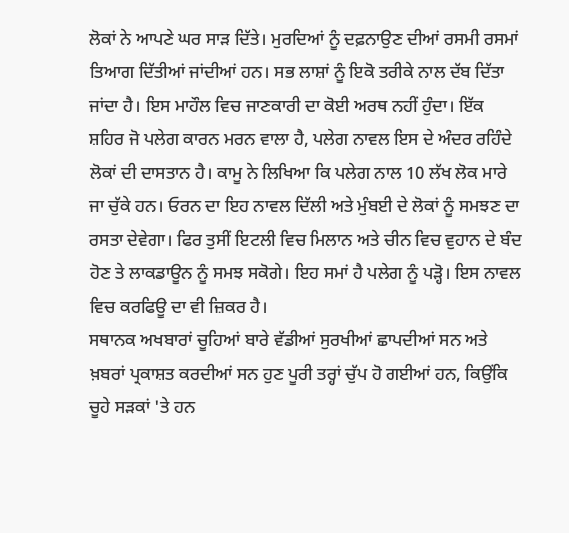ਲੋਕਾਂ ਨੇ ਆਪਣੇ ਘਰ ਸਾੜ ਦਿੱਤੇ। ਮੁਰਦਿਆਂ ਨੂੰ ਦਫ਼ਨਾਉਣ ਦੀਆਂ ਰਸਮੀ ਰਸਮਾਂ ਤਿਆਗ ਦਿੱਤੀਆਂ ਜਾਂਦੀਆਂ ਹਨ। ਸਭ ਲਾਸ਼ਾਂ ਨੂੰ ਇਕੋ ਤਰੀਕੇ ਨਾਲ ਦੱਬ ਦਿੱਤਾ ਜਾਂਦਾ ਹੈ। ਇਸ ਮਾਹੌਲ ਵਿਚ ਜਾਣਕਾਰੀ ਦਾ ਕੋਈ ਅਰਥ ਨਹੀਂ ਹੁੰਦਾ। ਇੱਕ ਸ਼ਹਿਰ ਜੋ ਪਲੇਗ ਕਾਰਨ ਮਰਨ ਵਾਲਾ ਹੈ, ਪਲੇਗ ਨਾਵਲ ਇਸ ਦੇ ਅੰਦਰ ਰਹਿੰਦੇ ਲੋਕਾਂ ਦੀ ਦਾਸਤਾਨ ਹੈ। ਕਾਮੂ ਨੇ ਲਿਖਿਆ ਕਿ ਪਲੇਗ ਨਾਲ 10 ਲੱਖ ਲੋਕ ਮਾਰੇ ਜਾ ਚੁੱਕੇ ਹਨ। ਓਰਨ ਦਾ ਇਹ ਨਾਵਲ ਦਿੱਲੀ ਅਤੇ ਮੁੰਬਈ ਦੇ ਲੋਕਾਂ ਨੂੰ ਸਮਝਣ ਦਾ ਰਸਤਾ ਦੇਵੇਗਾ। ਫਿਰ ਤੁਸੀਂ ਇਟਲੀ ਵਿਚ ਮਿਲਾਨ ਅਤੇ ਚੀਨ ਵਿਚ ਵੁਹਾਨ ਦੇ ਬੰਦ ਹੋਣ ਤੇ ਲਾਕਡਾਊਨ ਨੂੰ ਸਮਝ ਸਕੋਗੇ। ਇਹ ਸਮਾਂ ਹੈ ਪਲੇਗ ਨੂੰ ਪੜ੍ਹੋ। ਇਸ ਨਾਵਲ ਵਿਚ ਕਰਫਿਊ ਦਾ ਵੀ ਜ਼ਿਕਰ ਹੈ।
ਸਥਾਨਕ ਅਖਬਾਰਾਂ ਚੂਹਿਆਂ ਬਾਰੇ ਵੱਡੀਆਂ ਸੁਰਖੀਆਂ ਛਾਪਦੀਆਂ ਸਨ ਅਤੇ ਖ਼ਬਰਾਂ ਪ੍ਰਕਾਸ਼ਤ ਕਰਦੀਆਂ ਸਨ ਹੁਣ ਪੂਰੀ ਤਰ੍ਹਾਂ ਚੁੱਪ ਹੋ ਗਈਆਂ ਹਨ, ਕਿਉਂਕਿ ਚੂਹੇ ਸੜਕਾਂ 'ਤੇ ਹਨ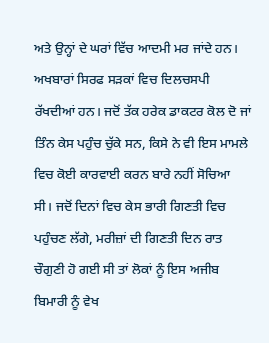ਅਤੇ ਉਨ੍ਹਾਂ ਦੇ ਘਰਾਂ ਵਿੱਚ ਆਦਮੀ ਮਰ ਜਾਂਦੇ ਹਨ। ਅਖਬਾਰਾਂ ਸਿਰਫ ਸੜਕਾਂ ਵਿਚ ਦਿਲਚਸਪੀ ਰੱਖਦੀਆਂ ਹਨ। ਜਦੋਂ ਤੱਕ ਹਰੇਕ ਡਾਕਟਰ ਕੋਲ ਦੋ ਜਾਂ ਤਿੰਨ ਕੇਸ ਪਹੁੰਚ ਚੁੱਕੇ ਸਨ, ਕਿਸੇ ਨੇ ਵੀ ਇਸ ਮਾਮਲੇ ਵਿਚ ਕੋਈ ਕਾਰਵਾਈ ਕਰਨ ਬਾਰੇ ਨਹੀਂ ਸੋਚਿਆ ਸੀ। ਜਦੋਂ ਦਿਨਾਂ ਵਿਚ ਕੇਸ ਭਾਰੀ ਗਿਣਤੀ ਵਿਚ ਪਹੁੰਚਣ ਲੱਗੇ, ਮਰੀਜ਼ਾਂ ਦੀ ਗਿਣਤੀ ਦਿਨ ਰਾਤ ਚੌਗੁਣੀ ਹੋ ਗਈ ਸੀ ਤਾਂ ਲੋਕਾਂ ਨੂੰ ਇਸ ਅਜੀਬ ਬਿਮਾਰੀ ਨੂੰ ਵੇਖ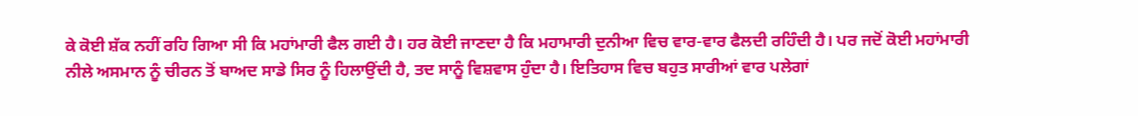ਕੇ ਕੋਈ ਸ਼ੱਕ ਨਹੀਂ ਰਹਿ ਗਿਆ ਸੀ ਕਿ ਮਹਾਂਮਾਰੀ ਫੈਲ ਗਈ ਹੈ। ਹਰ ਕੋਈ ਜਾਣਦਾ ਹੈ ਕਿ ਮਹਾਮਾਰੀ ਦੁਨੀਆ ਵਿਚ ਵਾਰ-ਵਾਰ ਫੈਲਦੀ ਰਹਿੰਦੀ ਹੈ। ਪਰ ਜਦੋਂ ਕੋਈ ਮਹਾਂਮਾਰੀ ਨੀਲੇ ਅਸਮਾਨ ਨੂੰ ਚੀਰਨ ਤੋਂ ਬਾਅਦ ਸਾਡੇ ਸਿਰ ਨੂੰ ਹਿਲਾਉਂਦੀ ਹੈ, ਤਦ ਸਾਨੂੰ ਵਿਸ਼ਵਾਸ ਹੁੰਦਾ ਹੈ। ਇਤਿਹਾਸ ਵਿਚ ਬਹੁਤ ਸਾਰੀਆਂ ਵਾਰ ਪਲੇਗਾਂ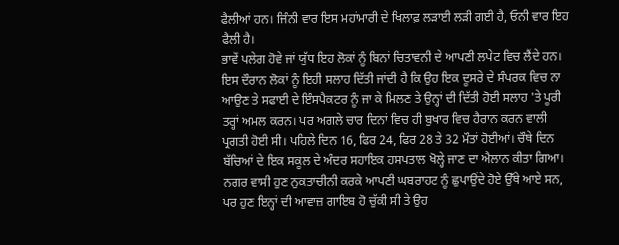ਫੈਲੀਆਂ ਹਨ। ਜਿੰਨੀ ਵਾਰ ਇਸ ਮਹਾਂਮਾਰੀ ਦੇ ਖਿਲਾਫ਼ ਲੜਾਈ ਲੜੀ ਗਈ ਹੈ, ਓਨੀ ਵਾਰ ਇਹ ਫੈਲੀ ਹੈ।
ਭਾਵੇਂ ਪਲੇਗ ਹੋਵੇ ਜਾਂ ਯੁੱਧ ਇਹ ਲੋਕਾਂ ਨੂੰ ਬਿਨਾਂ ਚਿਤਾਵਨੀ ਦੇ ਆਪਣੀ ਲਪੇਟ ਵਿਚ ਲੈਂਦੇ ਹਨ। ਇਸ ਦੌਰਾਨ ਲੋਕਾਂ ਨੂੰ ਇਹੀ ਸਲਾਹ ਦਿੱਤੀ ਜਾਂਦੀ ਹੈ ਕਿ ਉਹ ਇਕ ਦੂਸਰੇ ਦੇ ਸੰਪਰਕ ਵਿਚ ਨਾ ਆਉਣ ਤੇ ਸਫਾਈ ਦੇ ਇੰਸਪੈਕਟਰ ਨੂੰ ਜਾ ਕੇ ਮਿਲਣ ਤੇ ਉਨ੍ਹਾਂ ਦੀ ਦਿੱਤੀ ਹੋਈ ਸਲਾਹ 'ਤੇ ਪੂਰੀ ਤਰ੍ਹਾਂ ਅਮਲ ਕਰਨ। ਪਰ ਅਗਲੇ ਚਾਰ ਦਿਨਾਂ ਵਿਚ ਹੀ ਬੁਖਾਰ ਵਿਚ ਹੈਰਾਨ ਕਰਨ ਵਾਲੀ ਪ੍ਰਗਤੀ ਹੋਈ ਸੀ। ਪਹਿਲੇ ਦਿਨ 16, ਫਿਰ 24, ਫਿਰ 28 ਤੇ 32 ਮੌਤਾਂ ਹੋਈਆਂ। ਚੌਥੇ ਦਿਨ ਬੱਚਿਆਂ ਦੇ ਇਕ ਸਕੂਲ ਦੇ ਅੰਦਰ ਸਹਾਇਕ ਹਸਪਤਾਲ ਖੋਲ੍ਹੇ ਜਾਣ ਦਾ ਐਲਾਨ ਕੀਤਾ ਗਿਆ। ਨਗਰ ਵਾਸੀ ਹੁਣ ਨੁਕਤਾਚੀਨੀ ਕਰਕੇ ਆਪਣੀ ਘਬਰਾਹਟ ਨੂੰ ਛੁਪਾਉਂਦੇ ਹੋਏ ਉੱਥੇ ਆਏ ਸਨ, ਪਰ ਹੁਣ ਇਨ੍ਹਾਂ ਦੀ ਆਵਾਜ਼ ਗਾਇਬ ਹੋ ਚੁੱਕੀ ਸੀ ਤੇ ਉਹ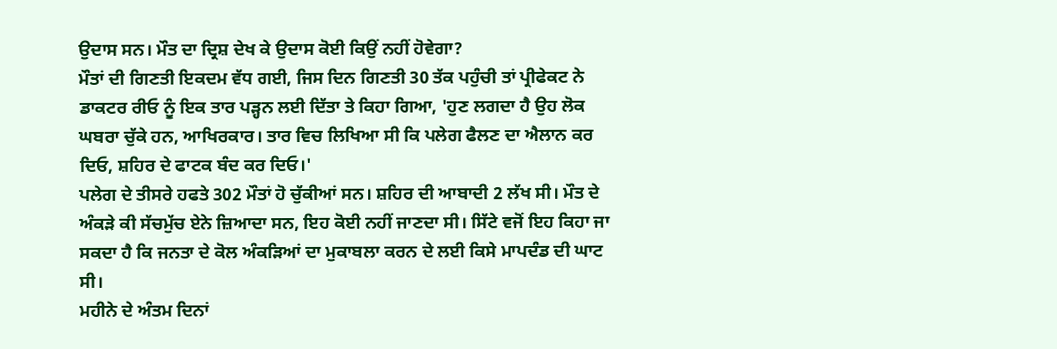ਉਦਾਸ ਸਨ। ਮੌਤ ਦਾ ਦ੍ਰਿਸ਼ ਦੇਖ ਕੇ ਉਦਾਸ ਕੋਈ ਕਿਉਂ ਨਹੀਂ ਹੋਵੇਗਾ?
ਮੌਤਾਂ ਦੀ ਗਿਣਤੀ ਇਕਦਮ ਵੱਧ ਗਈ, ਜਿਸ ਦਿਨ ਗਿਣਤੀ 30 ਤੱਕ ਪਹੁੰਚੀ ਤਾਂ ਪ੍ਰੀਫੇਕਟ ਨੇ ਡਾਕਟਰ ਰੀਓ ਨੂੰ ਇਕ ਤਾਰ ਪੜ੍ਹਨ ਲਈ ਦਿੱਤਾ ਤੇ ਕਿਹਾ ਗਿਆ, 'ਹੁਣ ਲਗਦਾ ਹੈ ਉਹ ਲੋਕ ਘਬਰਾ ਚੁੱਕੇ ਹਨ, ਆਖਿਰਕਾਰ। ਤਾਰ ਵਿਚ ਲਿਖਿਆ ਸੀ ਕਿ ਪਲੇਗ ਫੈਲਣ ਦਾ ਐਲਾਨ ਕਰ ਦਿਓ, ਸ਼ਹਿਰ ਦੇ ਫਾਟਕ ਬੰਦ ਕਰ ਦਿਓ।'
ਪਲੇਗ ਦੇ ਤੀਸਰੇ ਹਫਤੇ 302 ਮੌਤਾਂ ਹੋ ਚੁੱਕੀਆਂ ਸਨ। ਸ਼ਹਿਰ ਦੀ ਆਬਾਦੀ 2 ਲੱਖ ਸੀ। ਮੌਤ ਦੇ ਅੰਕੜੇ ਕੀ ਸੱਚਮੁੱਚ ਏਨੇ ਜ਼ਿਆਦਾ ਸਨ, ਇਹ ਕੋਈ ਨਹੀਂ ਜਾਣਦਾ ਸੀ। ਸਿੱਟੇ ਵਜੋਂ ਇਹ ਕਿਹਾ ਜਾ ਸਕਦਾ ਹੈ ਕਿ ਜਨਤਾ ਦੇ ਕੋਲ ਅੰਕੜਿਆਂ ਦਾ ਮੁਕਾਬਲਾ ਕਰਨ ਦੇ ਲਈ ਕਿਸੇ ਮਾਪਦੰਡ ਦੀ ਘਾਟ ਸੀ।
ਮਹੀਨੇ ਦੇ ਅੰਤਮ ਦਿਨਾਂ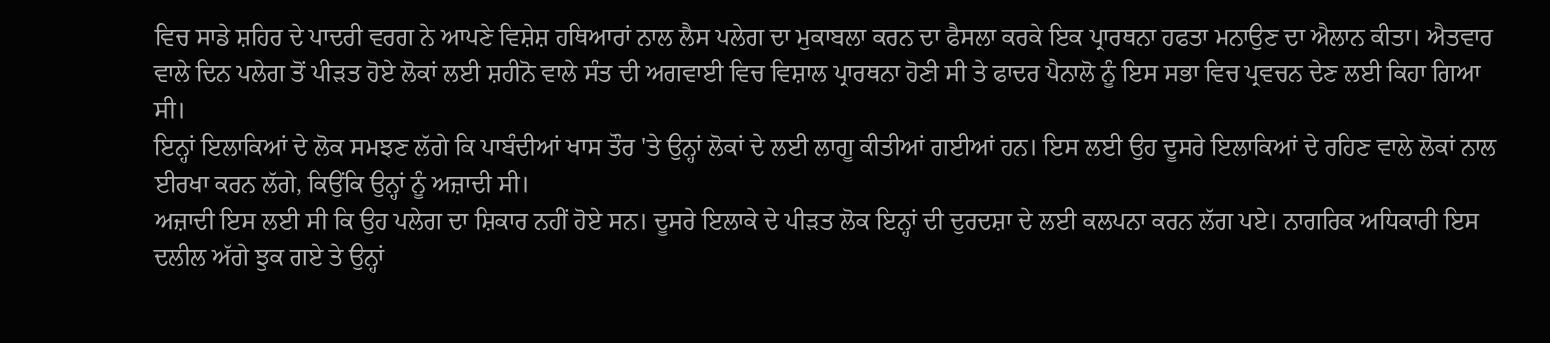ਵਿਚ ਸਾਡੇ ਸ਼ਹਿਰ ਦੇ ਪਾਦਰੀ ਵਰਗ ਨੇ ਆਪਣੇ ਵਿਸ਼ੇਸ਼ ਹਥਿਆਰਾਂ ਨਾਲ ਲੈਸ ਪਲੇਗ ਦਾ ਮੁਕਾਬਲਾ ਕਰਨ ਦਾ ਫੈਸਲਾ ਕਰਕੇ ਇਕ ਪ੍ਰਾਰਥਨਾ ਹਫਤਾ ਮਨਾਉਣ ਦਾ ਐਲਾਨ ਕੀਤਾ। ਐਤਵਾਰ ਵਾਲੇ ਦਿਨ ਪਲੇਗ ਤੋਂ ਪੀੜਤ ਹੋਏ ਲੋਕਾਂ ਲਈ ਸ਼ਹੀਨੋ ਵਾਲੇ ਸੰਤ ਦੀ ਅਗਵਾਈ ਵਿਚ ਵਿਸ਼ਾਲ ਪ੍ਰਾਰਥਨਾ ਹੋਣੀ ਸੀ ਤੇ ਫਾਦਰ ਪੈਨਾਲੋ ਨੂੰ ਇਸ ਸਭਾ ਵਿਚ ਪ੍ਰਵਚਨ ਦੇਣ ਲਈ ਕਿਹਾ ਗਿਆ ਸੀ।
ਇਨ੍ਹਾਂ ਇਲਾਕਿਆਂ ਦੇ ਲੋਕ ਸਮਝਣ ਲੱਗੇ ਕਿ ਪਾਬੰਦੀਆਂ ਖਾਸ ਤੌਰ 'ਤੇ ਉਨ੍ਹਾਂ ਲੋਕਾਂ ਦੇ ਲਈ ਲਾਗੂ ਕੀਤੀਆਂ ਗਈਆਂ ਹਨ। ਇਸ ਲਈ ਉਹ ਦੂਸਰੇ ਇਲਾਕਿਆਂ ਦੇ ਰਹਿਣ ਵਾਲੇ ਲੋਕਾਂ ਨਾਲ ਈਰਖਾ ਕਰਨ ਲੱਗੇ, ਕਿਉਂਕਿ ਉਨ੍ਹਾਂ ਨੂੰ ਅਜ਼ਾਦੀ ਸੀ।
ਅਜ਼ਾਦੀ ਇਸ ਲਈ ਸੀ ਕਿ ਉਹ ਪਲੇਗ ਦਾ ਸ਼ਿਕਾਰ ਨਹੀਂ ਹੋਏ ਸਨ। ਦੂਸਰੇ ਇਲਾਕੇ ਦੇ ਪੀੜਤ ਲੋਕ ਇਨ੍ਹਾਂ ਦੀ ਦੁਰਦਸ਼ਾ ਦੇ ਲਈ ਕਲਪਨਾ ਕਰਨ ਲੱਗ ਪਏ। ਨਾਗਰਿਕ ਅਧਿਕਾਰੀ ਇਸ ਦਲੀਲ ਅੱਗੇ ਝੁਕ ਗਏ ਤੇ ਉਨ੍ਹਾਂ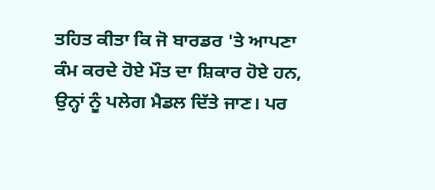ਤਹਿਤ ਕੀਤਾ ਕਿ ਜੋ ਬਾਰਡਰ 'ਤੇ ਆਪਣਾ ਕੰਮ ਕਰਦੇ ਹੋਏ ਮੌਤ ਦਾ ਸ਼ਿਕਾਰ ਹੋਏ ਹਨ, ਉਨ੍ਹਾਂ ਨੂੰ ਪਲੇਗ ਮੈਡਲ ਦਿੱਤੇ ਜਾਣ। ਪਰ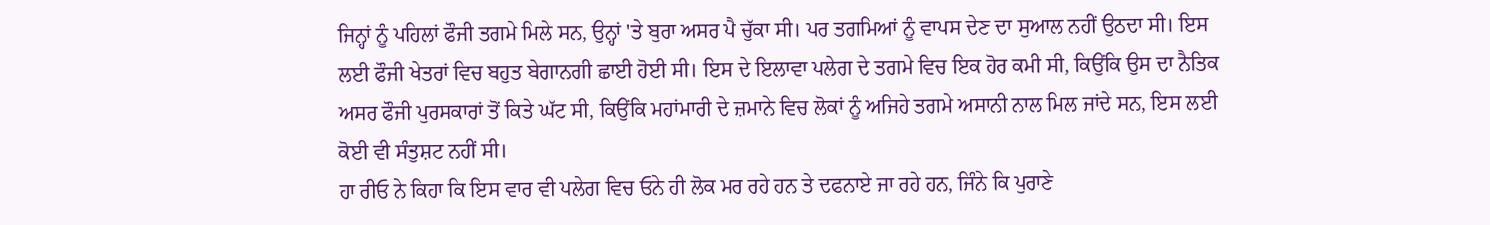ਜਿਨ੍ਹਾਂ ਨੂੰ ਪਹਿਲਾਂ ਫੌਜੀ ਤਗਮੇ ਮਿਲੇ ਸਨ, ਉਨ੍ਹਾਂ 'ਤੇ ਬੁਰਾ ਅਸਰ ਪੈ ਚੁੱਕਾ ਸੀ। ਪਰ ਤਗਮਿਆਂ ਨੂੰ ਵਾਪਸ ਦੇਣ ਦਾ ਸੁਆਲ ਨਹੀਂ ਉਠਦਾ ਸੀ। ਇਸ ਲਈ ਫੌਜੀ ਖੇਤਰਾਂ ਵਿਚ ਬਹੁਤ ਬੇਗਾਨਗੀ ਛਾਈ ਹੋਈ ਸੀ। ਇਸ ਦੇ ਇਲਾਵਾ ਪਲੇਗ ਦੇ ਤਗਮੇ ਵਿਚ ਇਕ ਹੋਰ ਕਮੀ ਸੀ, ਕਿਉਂਕਿ ਉਸ ਦਾ ਨੈਤਿਕ ਅਸਰ ਫੌਜੀ ਪੁਰਸਕਾਰਾਂ ਤੋਂ ਕਿਤੇ ਘੱਟ ਸੀ, ਕਿਉਂਕਿ ਮਹਾਂਮਾਰੀ ਦੇ ਜ਼ਮਾਨੇ ਵਿਚ ਲੋਕਾਂ ਨੂੰ ਅਜਿਹੇ ਤਗਮੇ ਅਸਾਨੀ ਨਾਲ ਮਿਲ ਜਾਂਦੇ ਸਨ, ਇਸ ਲਈ ਕੋਈ ਵੀ ਸੰਤੁਸ਼ਟ ਨਹੀਂ ਸੀ।
ਹਾ ਰੀਓ ਨੇ ਕਿਹਾ ਕਿ ਇਸ ਵਾਰ ਵੀ ਪਲੇਗ ਵਿਚ ਓਨੇ ਹੀ ਲੋਕ ਮਰ ਰਹੇ ਹਨ ਤੇ ਦਫਨਾਏ ਜਾ ਰਹੇ ਹਨ, ਜਿੰਨੇ ਕਿ ਪੁਰਾਣੇ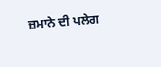ਜ਼ਮਾਨੇ ਦੀ ਪਲੇਗ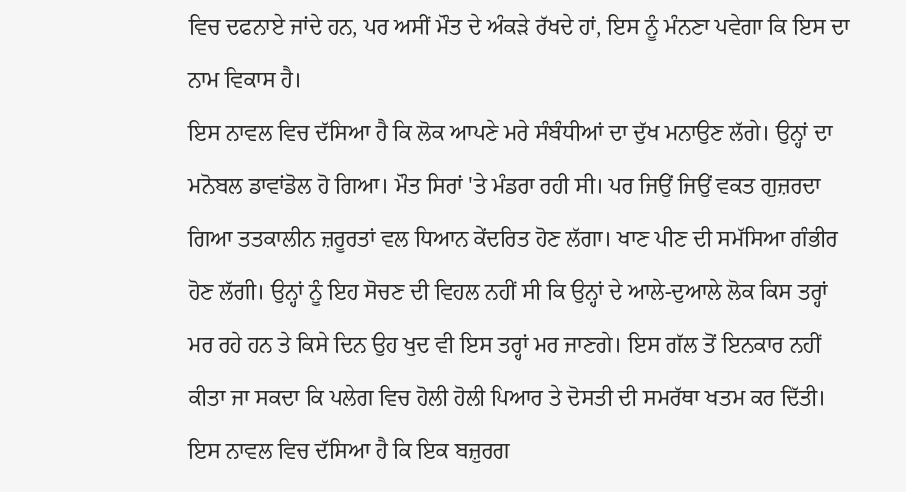ਵਿਚ ਦਫਨਾਏ ਜਾਂਦੇ ਹਨ, ਪਰ ਅਸੀਂ ਮੌਤ ਦੇ ਅੰਕੜੇ ਰੱਖਦੇ ਹਾਂ, ਇਸ ਨੂੰ ਮੰਨਣਾ ਪਵੇਗਾ ਕਿ ਇਸ ਦਾ ਨਾਮ ਵਿਕਾਸ ਹੈ।
ਇਸ ਨਾਵਲ ਵਿਚ ਦੱਸਿਆ ਹੈ ਕਿ ਲੋਕ ਆਪਣੇ ਮਰੇ ਸੰਬੰਧੀਆਂ ਦਾ ਦੁੱਖ ਮਨਾਉਣ ਲੱਗੇ। ਉਨ੍ਹਾਂ ਦਾ ਮਨੋਬਲ ਡਾਵਾਂਡੋਲ ਹੋ ਗਿਆ। ਮੌਤ ਸਿਰਾਂ 'ਤੇ ਮੰਡਰਾ ਰਹੀ ਸੀ। ਪਰ ਜਿਉਂ ਜਿਉਂ ਵਕਤ ਗੁਜ਼ਰਦਾ ਗਿਆ ਤਤਕਾਲੀਨ ਜ਼ਰੂਰਤਾਂ ਵਲ ਧਿਆਨ ਕੇਂਦਰਿਤ ਹੋਣ ਲੱਗਾ। ਖਾਣ ਪੀਣ ਦੀ ਸਮੱਸਿਆ ਗੰਭੀਰ ਹੋਣ ਲੱਗੀ। ਉਨ੍ਹਾਂ ਨੂੰ ਇਹ ਸੋਚਣ ਦੀ ਵਿਹਲ ਨਹੀਂ ਸੀ ਕਿ ਉਨ੍ਹਾਂ ਦੇ ਆਲੇ-ਦੁਆਲੇ ਲੋਕ ਕਿਸ ਤਰ੍ਹਾਂ ਮਰ ਰਹੇ ਹਨ ਤੇ ਕਿਸੇ ਦਿਨ ਉਹ ਖੁਦ ਵੀ ਇਸ ਤਰ੍ਹਾਂ ਮਰ ਜਾਣਗੇ। ਇਸ ਗੱਲ ਤੋਂ ਇਨਕਾਰ ਨਹੀਂ ਕੀਤਾ ਜਾ ਸਕਦਾ ਕਿ ਪਲੇਗ ਵਿਚ ਹੋਲੀ ਹੋਲੀ ਪਿਆਰ ਤੇ ਦੋਸਤੀ ਦੀ ਸਮਰੱਥਾ ਖਤਮ ਕਰ ਦਿੱਤੀ। ਇਸ ਨਾਵਲ ਵਿਚ ਦੱਸਿਆ ਹੈ ਕਿ ਇਕ ਬਜ਼ੁਰਗ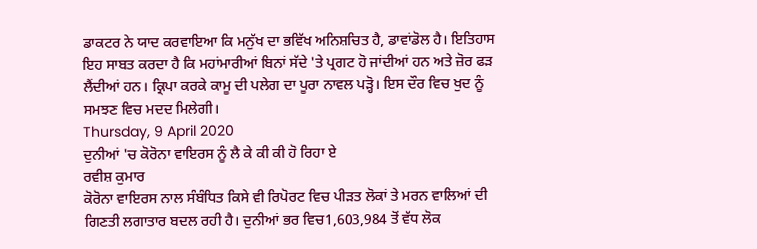ਡਾਕਟਰ ਨੇ ਯਾਦ ਕਰਵਾਇਆ ਕਿ ਮਨੁੱਖ ਦਾ ਭਵਿੱਖ ਅਨਿਸ਼ਚਿਤ ਹੈ, ਡਾਵਾਂਡੋਲ ਹੈ। ਇਤਿਹਾਸ ਇਹ ਸਾਬਤ ਕਰਦਾ ਹੈ ਕਿ ਮਹਾਂਮਾਰੀਆਂ ਬਿਨਾਂ ਸੱਦੇ 'ਤੇ ਪ੍ਰਗਟ ਹੋ ਜਾਂਦੀਆਂ ਹਨ ਅਤੇ ਜ਼ੋਰ ਫੜ ਲੈਂਦੀਆਂ ਹਨ। ਕ੍ਰਿਪਾ ਕਰਕੇ ਕਾਮੂ ਦੀ ਪਲੇਗ ਦਾ ਪੂਰਾ ਨਾਵਲ ਪੜ੍ਹੋ। ਇਸ ਦੌਰ ਵਿਚ ਖੁਦ ਨੂੰ ਸਮਝਣ ਵਿਚ ਮਦਦ ਮਿਲੇਗੀ।
Thursday, 9 April 2020
ਦੁਨੀਆਂ 'ਚ ਕੋਰੋਨਾ ਵਾਇਰਸ ਨੂੰ ਲੈ ਕੇ ਕੀ ਕੀ ਹੋ ਰਿਹਾ ਏ
ਰਵੀਸ਼ ਕੁਮਾਰ
ਕੋਰੋਨਾ ਵਾਇਰਸ ਨਾਲ ਸੰਬੰਧਿਤ ਕਿਸੇ ਵੀ ਰਿਪੋਰਟ ਵਿਚ ਪੀੜਤ ਲੋਕਾਂ ਤੇ ਮਰਨ ਵਾਲਿਆਂ ਦੀ ਗਿਣਤੀ ਲਗਾਤਾਰ ਬਦਲ ਰਹੀ ਹੈ। ਦੁਨੀਆਂ ਭਰ ਵਿਚ1,603,984 ਤੋਂ ਵੱਧ ਲੋਕ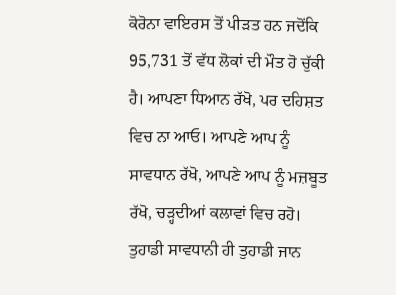ਕੋਰੋਨਾ ਵਾਇਰਸ ਤੋਂ ਪੀੜਤ ਹਨ ਜਦੋਂਕਿ 95,731 ਤੋਂ ਵੱਧ ਲੋਕਾਂ ਦੀ ਮੌਤ ਹੋ ਚੁੱਕੀ ਹੈ। ਆਪਣਾ ਧਿਆਨ ਰੱਖੋ, ਪਰ ਦਹਿਸ਼ਤ ਵਿਚ ਨਾ ਆਓ। ਆਪਣੇ ਆਪ ਨੂੰ ਸਾਵਧਾਨ ਰੱਖੋ, ਆਪਣੇ ਆਪ ਨੂੰ ਮਜ਼ਬੂਤ ਰੱਖੋ, ਚੜ੍ਹਦੀਆਂ ਕਲਾਵਾਂ ਵਿਚ ਰਹੋ। ਤੁਹਾਡੀ ਸਾਵਧਾਨੀ ਹੀ ਤੁਹਾਡੀ ਜਾਨ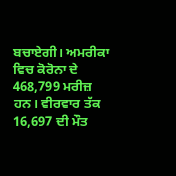ਬਚਾਏਗੀ। ਅਮਰੀਕਾ ਵਿਚ ਕੋਰੋਨਾ ਦੇ 468,799 ਮਰੀਜ਼ ਹਨ। ਵੀਰਵਾਰ ਤੱਕ 16,697 ਦੀ ਮੌਤ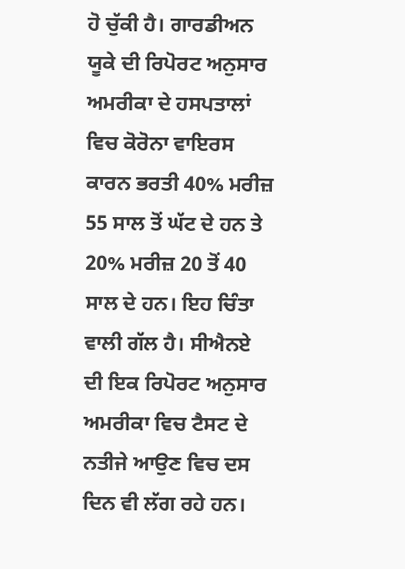ਹੋ ਚੁੱਕੀ ਹੈ। ਗਾਰਡੀਅਨ ਯੂਕੇ ਦੀ ਰਿਪੋਰਟ ਅਨੁਸਾਰ ਅਮਰੀਕਾ ਦੇ ਹਸਪਤਾਲਾਂ ਵਿਚ ਕੋਰੋਨਾ ਵਾਇਰਸ ਕਾਰਨ ਭਰਤੀ 40% ਮਰੀਜ਼ 55 ਸਾਲ ਤੋਂ ਘੱਟ ਦੇ ਹਨ ਤੇ 20% ਮਰੀਜ਼ 20 ਤੋਂ 40 ਸਾਲ ਦੇ ਹਨ। ਇਹ ਚਿੰਤਾ ਵਾਲੀ ਗੱਲ ਹੈ। ਸੀਐਨਏ ਦੀ ਇਕ ਰਿਪੋਰਟ ਅਨੁਸਾਰ ਅਮਰੀਕਾ ਵਿਚ ਟੈਸਟ ਦੇ ਨਤੀਜੇ ਆਉਣ ਵਿਚ ਦਸ ਦਿਨ ਵੀ ਲੱਗ ਰਹੇ ਹਨ।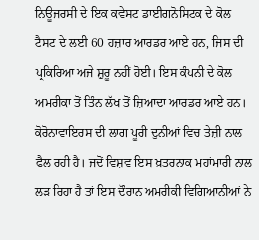ਨਿਊਜਰਸੀ ਦੇ ਇਕ ਕਵੇਸਟ ਡਾਈਗਨੋਸਿਟਕ ਦੇ ਕੋਲ ਟੈਸਟ ਦੇ ਲਈ 60 ਹਜ਼ਾਰ ਆਰਡਰ ਆਏ ਹਨ, ਜਿਸ ਦੀ ਪ੍ਰਕਿਰਿਆ ਅਜੇ ਸ਼ੁਰੂ ਨਹੀਂ ਹੋਈ। ਇਸ ਕੰਪਨੀ ਦੇ ਕੋਲ ਅਮਰੀਕਾ ਤੋਂ ਤਿੰਨ ਲੱਖ ਤੋਂ ਜ਼ਿਆਦਾ ਆਰਡਰ ਆਏ ਹਨ। ਕੋਰੋਨਾਵਾਇਰਸ ਦੀ ਲਾਗ ਪੂਰੀ ਦੁਨੀਆਂ ਵਿਚ ਤੇਜ਼ੀ ਨਾਲ ਫੈਲ ਰਹੀ ਹੈ। ਜਦੋਂ ਵਿਸ਼ਵ ਇਸ ਖ਼ਤਰਨਾਕ ਮਹਾਂਮਾਰੀ ਨਾਲ ਲੜ ਰਿਹਾ ਹੈ ਤਾਂ ਇਸ ਦੌਰਾਨ ਅਮਰੀਕੀ ਵਿਗਿਆਨੀਆਂ ਨੇ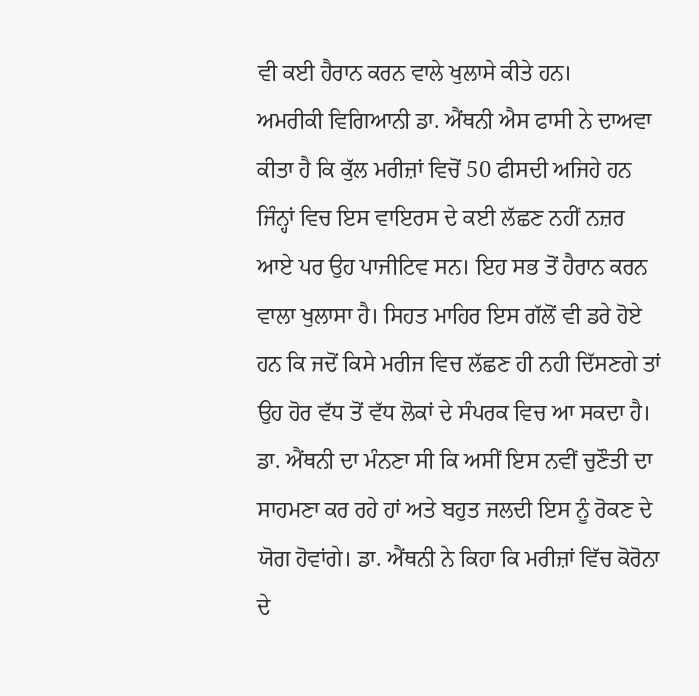ਵੀ ਕਈ ਹੈਰਾਨ ਕਰਨ ਵਾਲੇ ਖੁਲਾਸੇ ਕੀਤੇ ਹਨ।
ਅਮਰੀਕੀ ਵਿਗਿਆਨੀ ਡਾ. ਐਂਥਨੀ ਐਸ ਫਾਸੀ ਨੇ ਦਾਅਵਾ ਕੀਤਾ ਹੈ ਕਿ ਕੁੱਲ ਮਰੀਜ਼ਾਂ ਵਿਚੋਂ 50 ਫੀਸਦੀ ਅਜਿਹੇ ਹਨ ਜਿੰਨ੍ਹਾਂ ਵਿਚ ਇਸ ਵਾਇਰਸ ਦੇ ਕਈ ਲੱਛਣ ਨਹੀਂ ਨਜ਼ਰ ਆਏ ਪਰ ਉਹ ਪਾਜੀਟਿਵ ਸਨ। ਇਹ ਸਭ ਤੋਂ ਹੈਰਾਨ ਕਰਨ ਵਾਲਾ ਖੁਲਾਸਾ ਹੈ। ਸਿਹਤ ਮਾਹਿਰ ਇਸ ਗੱਲੋਂ ਵੀ ਡਰੇ ਹੋਏ ਹਨ ਕਿ ਜਦੋਂ ਕਿਸੇ ਮਰੀਜ ਵਿਚ ਲੱਛਣ ਹੀ ਨਹੀ ਦਿੱਸਣਗੇ ਤਾਂ ਉਹ ਹੋਰ ਵੱਧ ਤੋਂ ਵੱਧ ਲੋਕਾਂ ਦੇ ਸੰਪਰਕ ਵਿਚ ਆ ਸਕਦਾ ਹੈ। ਡਾ. ਐਂਥਨੀ ਦਾ ਮੰਨਣਾ ਸੀ ਕਿ ਅਸੀਂ ਇਸ ਨਵੀਂ ਚੁਣੌਤੀ ਦਾ ਸਾਹਮਣਾ ਕਰ ਰਹੇ ਹਾਂ ਅਤੇ ਬਹੁਤ ਜਲਦੀ ਇਸ ਨੂੰ ਰੋਕਣ ਦੇ ਯੋਗ ਹੋਵਾਂਗੇ। ਡਾ. ਐਂਥਨੀ ਨੇ ਕਿਹਾ ਕਿ ਮਰੀਜ਼ਾਂ ਵਿੱਚ ਕੋਰੋਨਾ ਦੇ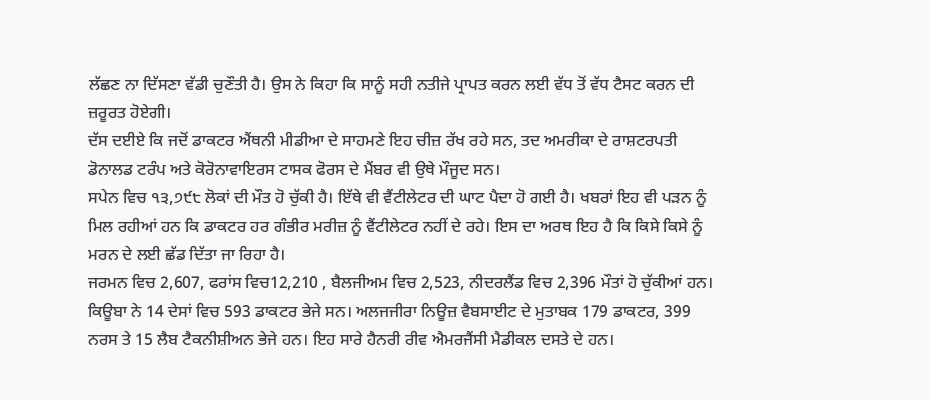ਲੱਛਣ ਨਾ ਦਿੱਸਣਾ ਵੱਡੀ ਚੁਣੌਤੀ ਹੈ। ਉਸ ਨੇ ਕਿਹਾ ਕਿ ਸਾਨੂੰ ਸਹੀ ਨਤੀਜੇ ਪ੍ਰਾਪਤ ਕਰਨ ਲਈ ਵੱਧ ਤੋਂ ਵੱਧ ਟੈਸਟ ਕਰਨ ਦੀ ਜ਼ਰੂਰਤ ਹੋਏਗੀ।
ਦੱਸ ਦਈਏ ਕਿ ਜਦੋਂ ਡਾਕਟਰ ਐਂਥਨੀ ਮੀਡੀਆ ਦੇ ਸਾਹਮਣੇ ਇਹ ਚੀਜ਼ ਰੱਖ ਰਹੇ ਸਨ, ਤਦ ਅਮਰੀਕਾ ਦੇ ਰਾਸ਼ਟਰਪਤੀ ਡੋਨਾਲਡ ਟਰੰਪ ਅਤੇ ਕੋਰੋਨਾਵਾਇਰਸ ਟਾਸਕ ਫੋਰਸ ਦੇ ਮੈਂਬਰ ਵੀ ਉਥੇ ਮੌਜੂਦ ਸਨ।
ਸਪੇਨ ਵਿਚ ੧੩,੭੯੮ ਲੋਕਾਂ ਦੀ ਮੌਤ ਹੋ ਚੁੱਕੀ ਹੈ। ਇੱਥੇ ਵੀ ਵੈਂਟੀਲੇਟਰ ਦੀ ਘਾਟ ਪੈਦਾ ਹੋ ਗਈ ਹੈ। ਖਬਰਾਂ ਇਹ ਵੀ ਪੜਨ ਨੂੰ ਮਿਲ ਰਹੀਆਂ ਹਨ ਕਿ ਡਾਕਟਰ ਹਰ ਗੰਭੀਰ ਮਰੀਜ਼ ਨੂੰ ਵੈਂਟੀਲੇਟਰ ਨਹੀਂ ਦੇ ਰਹੇ। ਇਸ ਦਾ ਅਰਥ ਇਹ ਹੈ ਕਿ ਕਿਸੇ ਕਿਸੇ ਨੂੰ ਮਰਨ ਦੇ ਲਈ ਛੱਡ ਦਿੱਤਾ ਜਾ ਰਿਹਾ ਹੈ।
ਜਰਮਨ ਵਿਚ 2,607, ਫਰਾਂਸ ਵਿਚ12,210 , ਬੈਲਜੀਅਮ ਵਿਚ 2,523, ਨੀਦਰਲੈਂਡ ਵਿਚ 2,396 ਮੌਤਾਂ ਹੋ ਚੁੱਕੀਆਂ ਹਨ।
ਕਿਊਬਾ ਨੇ 14 ਦੇਸਾਂ ਵਿਚ 593 ਡਾਕਟਰ ਭੇਜੇ ਸਨ। ਅਲਜਜੀਰਾ ਨਿਊਜ਼ ਵੈਬਸਾਈਟ ਦੇ ਮੁਤਾਬਕ 179 ਡਾਕਟਰ, 399 ਨਰਸ ਤੇ 15 ਲੈਬ ਟੈਕਨੀਸ਼ੀਅਨ ਭੇਜੇ ਹਨ। ਇਹ ਸਾਰੇ ਹੈਨਰੀ ਰੀਵ ਐਮਰਜੈਂਸੀ ਮੈਡੀਕਲ ਦਸਤੇ ਦੇ ਹਨ।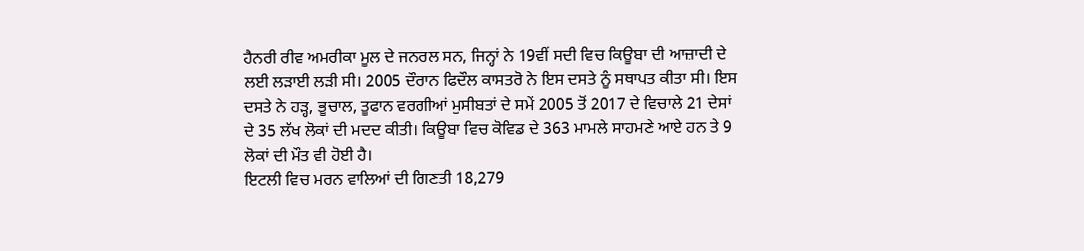ਹੈਨਰੀ ਰੀਵ ਅਮਰੀਕਾ ਮੂਲ ਦੇ ਜਨਰਲ ਸਨ, ਜਿਨ੍ਹਾਂ ਨੇ 19ਵੀਂ ਸਦੀ ਵਿਚ ਕਿਊਬਾ ਦੀ ਆਜ਼ਾਦੀ ਦੇ ਲਈ ਲੜਾਈ ਲੜੀ ਸੀ। 2005 ਦੌਰਾਨ ਫਿਦੌਲ ਕਾਸਤਰੋ ਨੇ ਇਸ ਦਸਤੇ ਨੂੰ ਸਥਾਪਤ ਕੀਤਾ ਸੀ। ਇਸ ਦਸਤੇ ਨੇ ਹੜ੍ਹ, ਭੂਚਾਲ, ਤੂਫਾਨ ਵਰਗੀਆਂ ਮੁਸੀਬਤਾਂ ਦੇ ਸਮੇਂ 2005 ਤੋਂ 2017 ਦੇ ਵਿਚਾਲੇ 21 ਦੇਸਾਂ ਦੇ 35 ਲੱਖ ਲੋਕਾਂ ਦੀ ਮਦਦ ਕੀਤੀ। ਕਿਊਬਾ ਵਿਚ ਕੋਵਿਡ ਦੇ 363 ਮਾਮਲੇ ਸਾਹਮਣੇ ਆਏ ਹਨ ਤੇ 9 ਲੋਕਾਂ ਦੀ ਮੌਤ ਵੀ ਹੋਈ ਹੈ।
ਇਟਲੀ ਵਿਚ ਮਰਨ ਵਾਲਿਆਂ ਦੀ ਗਿਣਤੀ 18,279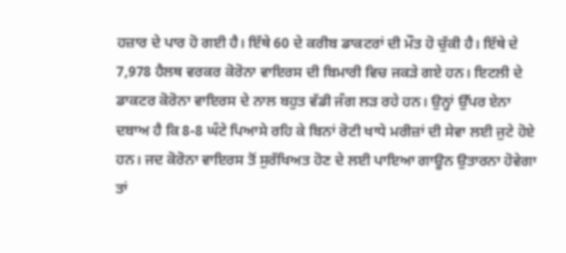ਹਜ਼ਾਰ ਦੇ ਪਾਰ ਹੋ ਗਈ ਹੈ। ਇੱਥੇ 60 ਦੇ ਕਰੀਬ ਡਾਕਟਰਾਂ ਦੀ ਮੌਤ ਹੋ ਚੁੱਕੀ ਹੈ। ਇੱਥੇ ਦੇ 7,978 ਹੈਲਥ ਵਰਕਰ ਕੋਰੋਨਾ ਵਾਇਰਸ ਦੀ ਬਿਮਾਰੀ ਵਿਚ ਜਕੜੇ ਗਏ ਹਨ। ਇਟਲੀ ਦੇ ਡਾਕਟਰ ਕੋਰੋਨਾ ਵਾਇਰਸ ਦੇ ਨਾਲ ਬਹੁਤ ਵੱਡੀ ਜੰਗ ਲੜ ਰਹੇ ਹਨ। ਉਨ੍ਹਾਂ ਉੱਪਰ ਏਨਾ ਦਬਾਅ ਹੈ ਕਿ 8-8 ਘੰਟੇ ਪਿਆਸੇ ਰਹਿ ਕੇ ਬਿਨਾਂ ਰੋਟੀ ਖਾਧੇ ਮਰੀਜ਼ਾਂ ਦੀ ਸੇਵਾ ਲਈ ਜੁਟੇ ਹੋਏ ਹਨ। ਜਦ ਕੋਰੋਨਾ ਵਾਇਰਸ ਤੋਂ ਸੁਰੱਖਿਅਤ ਹੋਣ ਦੇ ਲਈ ਪਾਇਆ ਗਾਊਨ ਉਤਾਰਨਾ ਹੋਵੇਗਾ ਤਾਂ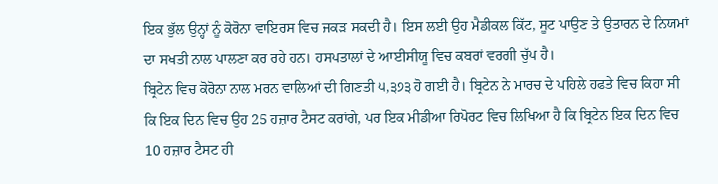ਇਕ ਭੁੱਲ ਉਨ੍ਹਾਂ ਨੂੰ ਕੋਰੋਨਾ ਵਾਇਰਸ ਵਿਚ ਜਕੜ ਸਕਦੀ ਹੈ। ਇਸ ਲਈ ਉਹ ਮੈਡੀਕਲ ਕਿੱਟ, ਸੂਟ ਪਾਉਣ ਤੇ ਉਤਾਰਨ ਦੇ ਨਿਯਮਾਂ ਦਾ ਸਖਤੀ ਨਾਲ ਪਾਲਣਾ ਕਰ ਰਹੇ ਹਨ। ਹਸਪਤਾਲਾਂ ਦੇ ਆਈਸੀਯੂ ਵਿਚ ਕਬਰਾਂ ਵਰਗੀ ਚੁੱਪ ਹੈ।
ਬ੍ਰਿਟੇਨ ਵਿਚ ਕੋਰੋਨਾ ਨਾਲ ਮਰਨ ਵਾਲਿਆਂ ਦੀ ਗਿਣਤੀ ੫,੩੭੩ ਹੋ ਗਈ ਹੈ। ਬ੍ਰਿਟੇਨ ਨੇ ਮਾਰਚ ਦੇ ਪਹਿਲੇ ਹਫਤੇ ਵਿਚ ਕਿਹਾ ਸੀ ਕਿ ਇਕ ਦਿਨ ਵਿਚ ਉਹ 25 ਹਜ਼ਾਰ ਟੈਸਟ ਕਰਾਂਗੇ, ਪਰ ਇਕ ਮੀਡੀਆ ਰਿਪੋਰਟ ਵਿਚ ਲਿਖਿਆ ਹੈ ਕਿ ਬ੍ਰਿਟੇਨ ਇਕ ਦਿਨ ਵਿਚ 10 ਹਜ਼ਾਰ ਟੈਸਟ ਹੀ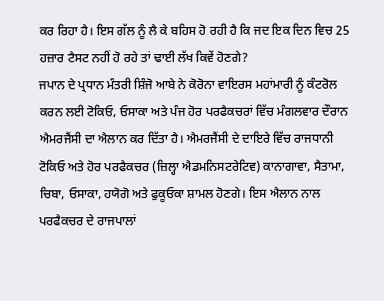ਕਰ ਰਿਹਾ ਹੈ। ਇਸ ਗੱਲ ਨੂੰ ਲੈ ਕੇ ਬਹਿਸ ਹੋ ਰਹੀ ਹੈ ਕਿ ਜਦ ਇਕ ਦਿਨ ਵਿਚ 25 ਹਜ਼ਾਰ ਟੈਸਟ ਨਹੀਂ ਹੋ ਰਹੇ ਤਾਂ ਢਾਈ ਲੱਖ ਕਿਵੇਂ ਹੋਣਗੇ?
ਜਪਾਨ ਦੇ ਪ੍ਰਧਾਨ ਮੰਤਰੀ ਸ਼ਿੰਜੋ ਆਬੇ ਨੇ ਕੋਰੋਨਾ ਵਾਇਰਸ ਮਹਾਂਮਾਰੀ ਨੂੰ ਕੰਟਰੋਲ ਕਰਨ ਲਈ ਟੋਕਿਓ, ਓਸਾਕਾ ਅਤੇ ਪੰਜ ਹੋਰ ਪਰਫੈਕਚਰਾਂ ਵਿੱਚ ਮੰਗਲਵਾਰ ਦੌਰਾਨ ਐਮਰਜੈਂਸੀ ਦਾ ਐਲਾਨ ਕਰ ਦਿੱਤਾ ਹੈ। ਐਮਰਜੈਂਸੀ ਦੇ ਦਾਇਰੇ ਵਿੱਚ ਰਾਜਧਾਨੀ ਟੋਕਿਓ ਅਤੇ ਹੋਰ ਪਰਫੈਕਚਰ (ਜ਼ਿਲ੍ਹਾ ਐਡਮਨਿਸਟਰੇਟਿਵ) ਕਾਨਾਗਾਵਾ, ਸੈਤਾਮਾ, ਚਿਬਾ, ਓਸਾਕਾ, ਹਯੋਗੋ ਅਤੇ ਫੁਕੂਓਕਾ ਸ਼ਾਮਲ ਹੋਣਗੇ। ਇਸ ਐਲਾਨ ਨਾਲ ਪਰਫੈਕਚਰ ਦੇ ਰਾਜਪਾਲਾਂ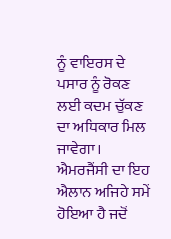ਨੂੰ ਵਾਇਰਸ ਦੇ ਪਸਾਰ ਨੂੰ ਰੋਕਣ ਲਈ ਕਦਮ ਚੁੱਕਣ ਦਾ ਅਧਿਕਾਰ ਮਿਲ ਜਾਵੇਗਾ। ਐਮਰਜੈਂਸੀ ਦਾ ਇਹ ਐਲਾਨ ਅਜਿਹੇ ਸਮੇਂ ਹੋਇਆ ਹੈ ਜਦੋਂ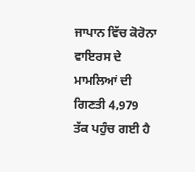ਜਾਪਾਨ ਵਿੱਚ ਕੋਰੋਨਾ ਵਾਇਰਸ ਦੇ ਮਾਮਲਿਆਂ ਦੀ ਗਿਣਤੀ 4,979
ਤੱਕ ਪਹੁੰਚ ਗਈ ਹੈ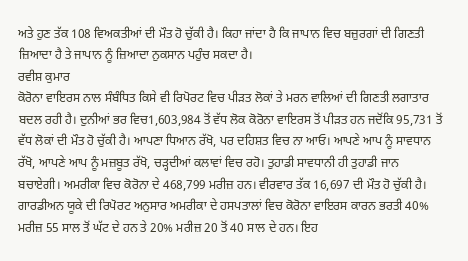ਅਤੇ ਹੁਣ ਤੱਕ 108 ਵਿਅਕਤੀਆਂ ਦੀ ਮੌਤ ਹੋ ਚੁੱਕੀ ਹੈ। ਕਿਹਾ ਜਾਂਦਾ ਹੈ ਕਿ ਜਾਪਾਨ ਵਿਚ ਬਜ਼ੁਰਗਾਂ ਦੀ ਗਿਣਤੀ ਜ਼ਿਆਦਾ ਹੈ ਤੇ ਜਾਪਾਨ ਨੂੰ ਜ਼ਿਆਦਾ ਨੁਕਸਾਨ ਪਹੁੰਚ ਸਕਦਾ ਹੈ।
ਰਵੀਸ਼ ਕੁਮਾਰ
ਕੋਰੋਨਾ ਵਾਇਰਸ ਨਾਲ ਸੰਬੰਧਿਤ ਕਿਸੇ ਵੀ ਰਿਪੋਰਟ ਵਿਚ ਪੀੜਤ ਲੋਕਾਂ ਤੇ ਮਰਨ ਵਾਲਿਆਂ ਦੀ ਗਿਣਤੀ ਲਗਾਤਾਰ ਬਦਲ ਰਹੀ ਹੈ। ਦੁਨੀਆਂ ਭਰ ਵਿਚ1,603,984 ਤੋਂ ਵੱਧ ਲੋਕ ਕੋਰੋਨਾ ਵਾਇਰਸ ਤੋਂ ਪੀੜਤ ਹਨ ਜਦੋਂਕਿ 95,731 ਤੋਂ ਵੱਧ ਲੋਕਾਂ ਦੀ ਮੌਤ ਹੋ ਚੁੱਕੀ ਹੈ। ਆਪਣਾ ਧਿਆਨ ਰੱਖੋ, ਪਰ ਦਹਿਸ਼ਤ ਵਿਚ ਨਾ ਆਓ। ਆਪਣੇ ਆਪ ਨੂੰ ਸਾਵਧਾਨ ਰੱਖੋ, ਆਪਣੇ ਆਪ ਨੂੰ ਮਜ਼ਬੂਤ ਰੱਖੋ, ਚੜ੍ਹਦੀਆਂ ਕਲਾਵਾਂ ਵਿਚ ਰਹੋ। ਤੁਹਾਡੀ ਸਾਵਧਾਨੀ ਹੀ ਤੁਹਾਡੀ ਜਾਨ ਬਚਾਏਗੀ। ਅਮਰੀਕਾ ਵਿਚ ਕੋਰੋਨਾ ਦੇ 468,799 ਮਰੀਜ਼ ਹਨ। ਵੀਰਵਾਰ ਤੱਕ 16,697 ਦੀ ਮੌਤ ਹੋ ਚੁੱਕੀ ਹੈ। ਗਾਰਡੀਅਨ ਯੂਕੇ ਦੀ ਰਿਪੋਰਟ ਅਨੁਸਾਰ ਅਮਰੀਕਾ ਦੇ ਹਸਪਤਾਲਾਂ ਵਿਚ ਕੋਰੋਨਾ ਵਾਇਰਸ ਕਾਰਨ ਭਰਤੀ 40% ਮਰੀਜ਼ 55 ਸਾਲ ਤੋਂ ਘੱਟ ਦੇ ਹਨ ਤੇ 20% ਮਰੀਜ਼ 20 ਤੋਂ 40 ਸਾਲ ਦੇ ਹਨ। ਇਹ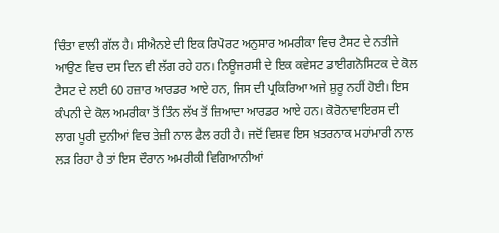ਚਿੰਤਾ ਵਾਲੀ ਗੱਲ ਹੈ। ਸੀਐਨਏ ਦੀ ਇਕ ਰਿਪੋਰਟ ਅਨੁਸਾਰ ਅਮਰੀਕਾ ਵਿਚ ਟੈਸਟ ਦੇ ਨਤੀਜੇ ਆਉਣ ਵਿਚ ਦਸ ਦਿਨ ਵੀ ਲੱਗ ਰਹੇ ਹਨ। ਨਿਊਜਰਸੀ ਦੇ ਇਕ ਕਵੇਸਟ ਡਾਈਗਨੋਸਿਟਕ ਦੇ ਕੋਲ ਟੈਸਟ ਦੇ ਲਈ 60 ਹਜ਼ਾਰ ਆਰਡਰ ਆਏ ਹਨ, ਜਿਸ ਦੀ ਪ੍ਰਕਿਰਿਆ ਅਜੇ ਸ਼ੁਰੂ ਨਹੀਂ ਹੋਈ। ਇਸ ਕੰਪਨੀ ਦੇ ਕੋਲ ਅਮਰੀਕਾ ਤੋਂ ਤਿੰਨ ਲੱਖ ਤੋਂ ਜ਼ਿਆਦਾ ਆਰਡਰ ਆਏ ਹਨ। ਕੋਰੋਨਾਵਾਇਰਸ ਦੀ ਲਾਗ ਪੂਰੀ ਦੁਨੀਆਂ ਵਿਚ ਤੇਜ਼ੀ ਨਾਲ ਫੈਲ ਰਹੀ ਹੈ। ਜਦੋਂ ਵਿਸ਼ਵ ਇਸ ਖ਼ਤਰਨਾਕ ਮਹਾਂਮਾਰੀ ਨਾਲ ਲੜ ਰਿਹਾ ਹੈ ਤਾਂ ਇਸ ਦੌਰਾਨ ਅਮਰੀਕੀ ਵਿਗਿਆਨੀਆਂ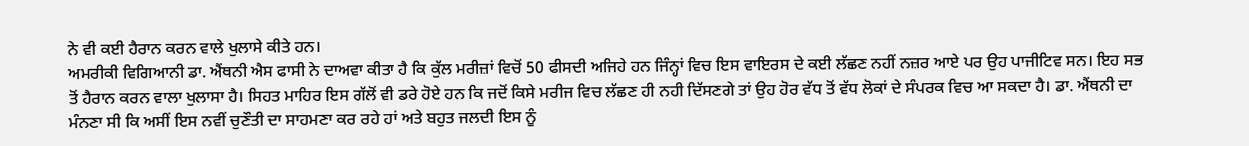ਨੇ ਵੀ ਕਈ ਹੈਰਾਨ ਕਰਨ ਵਾਲੇ ਖੁਲਾਸੇ ਕੀਤੇ ਹਨ।
ਅਮਰੀਕੀ ਵਿਗਿਆਨੀ ਡਾ. ਐਂਥਨੀ ਐਸ ਫਾਸੀ ਨੇ ਦਾਅਵਾ ਕੀਤਾ ਹੈ ਕਿ ਕੁੱਲ ਮਰੀਜ਼ਾਂ ਵਿਚੋਂ 50 ਫੀਸਦੀ ਅਜਿਹੇ ਹਨ ਜਿੰਨ੍ਹਾਂ ਵਿਚ ਇਸ ਵਾਇਰਸ ਦੇ ਕਈ ਲੱਛਣ ਨਹੀਂ ਨਜ਼ਰ ਆਏ ਪਰ ਉਹ ਪਾਜੀਟਿਵ ਸਨ। ਇਹ ਸਭ ਤੋਂ ਹੈਰਾਨ ਕਰਨ ਵਾਲਾ ਖੁਲਾਸਾ ਹੈ। ਸਿਹਤ ਮਾਹਿਰ ਇਸ ਗੱਲੋਂ ਵੀ ਡਰੇ ਹੋਏ ਹਨ ਕਿ ਜਦੋਂ ਕਿਸੇ ਮਰੀਜ ਵਿਚ ਲੱਛਣ ਹੀ ਨਹੀ ਦਿੱਸਣਗੇ ਤਾਂ ਉਹ ਹੋਰ ਵੱਧ ਤੋਂ ਵੱਧ ਲੋਕਾਂ ਦੇ ਸੰਪਰਕ ਵਿਚ ਆ ਸਕਦਾ ਹੈ। ਡਾ. ਐਂਥਨੀ ਦਾ ਮੰਨਣਾ ਸੀ ਕਿ ਅਸੀਂ ਇਸ ਨਵੀਂ ਚੁਣੌਤੀ ਦਾ ਸਾਹਮਣਾ ਕਰ ਰਹੇ ਹਾਂ ਅਤੇ ਬਹੁਤ ਜਲਦੀ ਇਸ ਨੂੰ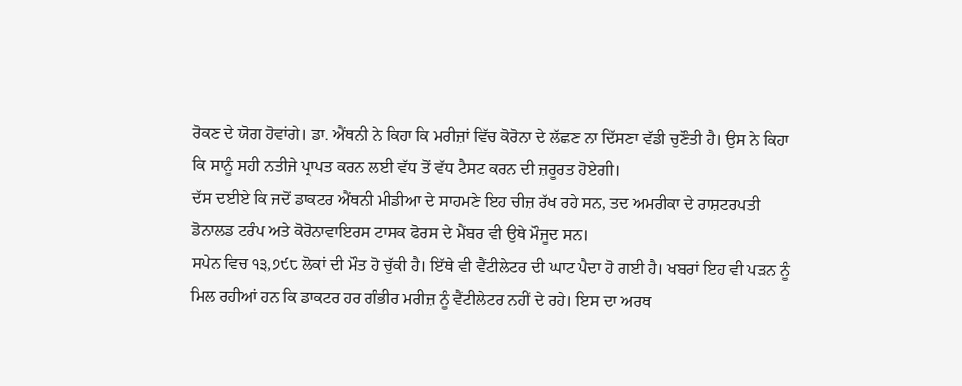ਰੋਕਣ ਦੇ ਯੋਗ ਹੋਵਾਂਗੇ। ਡਾ. ਐਂਥਨੀ ਨੇ ਕਿਹਾ ਕਿ ਮਰੀਜ਼ਾਂ ਵਿੱਚ ਕੋਰੋਨਾ ਦੇ ਲੱਛਣ ਨਾ ਦਿੱਸਣਾ ਵੱਡੀ ਚੁਣੌਤੀ ਹੈ। ਉਸ ਨੇ ਕਿਹਾ ਕਿ ਸਾਨੂੰ ਸਹੀ ਨਤੀਜੇ ਪ੍ਰਾਪਤ ਕਰਨ ਲਈ ਵੱਧ ਤੋਂ ਵੱਧ ਟੈਸਟ ਕਰਨ ਦੀ ਜ਼ਰੂਰਤ ਹੋਏਗੀ।
ਦੱਸ ਦਈਏ ਕਿ ਜਦੋਂ ਡਾਕਟਰ ਐਂਥਨੀ ਮੀਡੀਆ ਦੇ ਸਾਹਮਣੇ ਇਹ ਚੀਜ਼ ਰੱਖ ਰਹੇ ਸਨ, ਤਦ ਅਮਰੀਕਾ ਦੇ ਰਾਸ਼ਟਰਪਤੀ ਡੋਨਾਲਡ ਟਰੰਪ ਅਤੇ ਕੋਰੋਨਾਵਾਇਰਸ ਟਾਸਕ ਫੋਰਸ ਦੇ ਮੈਂਬਰ ਵੀ ਉਥੇ ਮੌਜੂਦ ਸਨ।
ਸਪੇਨ ਵਿਚ ੧੩,੭੯੮ ਲੋਕਾਂ ਦੀ ਮੌਤ ਹੋ ਚੁੱਕੀ ਹੈ। ਇੱਥੇ ਵੀ ਵੈਂਟੀਲੇਟਰ ਦੀ ਘਾਟ ਪੈਦਾ ਹੋ ਗਈ ਹੈ। ਖਬਰਾਂ ਇਹ ਵੀ ਪੜਨ ਨੂੰ ਮਿਲ ਰਹੀਆਂ ਹਨ ਕਿ ਡਾਕਟਰ ਹਰ ਗੰਭੀਰ ਮਰੀਜ਼ ਨੂੰ ਵੈਂਟੀਲੇਟਰ ਨਹੀਂ ਦੇ ਰਹੇ। ਇਸ ਦਾ ਅਰਥ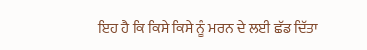ਇਹ ਹੈ ਕਿ ਕਿਸੇ ਕਿਸੇ ਨੂੰ ਮਰਨ ਦੇ ਲਈ ਛੱਡ ਦਿੱਤਾ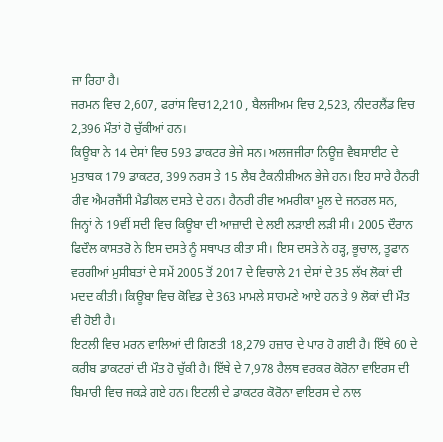ਜਾ ਰਿਹਾ ਹੈ।
ਜਰਮਨ ਵਿਚ 2,607, ਫਰਾਂਸ ਵਿਚ12,210 , ਬੈਲਜੀਅਮ ਵਿਚ 2,523, ਨੀਦਰਲੈਂਡ ਵਿਚ 2,396 ਮੌਤਾਂ ਹੋ ਚੁੱਕੀਆਂ ਹਨ।
ਕਿਊਬਾ ਨੇ 14 ਦੇਸਾਂ ਵਿਚ 593 ਡਾਕਟਰ ਭੇਜੇ ਸਨ। ਅਲਜਜੀਰਾ ਨਿਊਜ਼ ਵੈਬਸਾਈਟ ਦੇ ਮੁਤਾਬਕ 179 ਡਾਕਟਰ, 399 ਨਰਸ ਤੇ 15 ਲੈਬ ਟੈਕਨੀਸ਼ੀਅਨ ਭੇਜੇ ਹਨ। ਇਹ ਸਾਰੇ ਹੈਨਰੀ ਰੀਵ ਐਮਰਜੈਂਸੀ ਮੈਡੀਕਲ ਦਸਤੇ ਦੇ ਹਨ। ਹੈਨਰੀ ਰੀਵ ਅਮਰੀਕਾ ਮੂਲ ਦੇ ਜਨਰਲ ਸਨ, ਜਿਨ੍ਹਾਂ ਨੇ 19ਵੀਂ ਸਦੀ ਵਿਚ ਕਿਊਬਾ ਦੀ ਆਜ਼ਾਦੀ ਦੇ ਲਈ ਲੜਾਈ ਲੜੀ ਸੀ। 2005 ਦੌਰਾਨ ਫਿਦੌਲ ਕਾਸਤਰੋ ਨੇ ਇਸ ਦਸਤੇ ਨੂੰ ਸਥਾਪਤ ਕੀਤਾ ਸੀ। ਇਸ ਦਸਤੇ ਨੇ ਹੜ੍ਹ, ਭੂਚਾਲ, ਤੂਫਾਨ ਵਰਗੀਆਂ ਮੁਸੀਬਤਾਂ ਦੇ ਸਮੇਂ 2005 ਤੋਂ 2017 ਦੇ ਵਿਚਾਲੇ 21 ਦੇਸਾਂ ਦੇ 35 ਲੱਖ ਲੋਕਾਂ ਦੀ ਮਦਦ ਕੀਤੀ। ਕਿਊਬਾ ਵਿਚ ਕੋਵਿਡ ਦੇ 363 ਮਾਮਲੇ ਸਾਹਮਣੇ ਆਏ ਹਨ ਤੇ 9 ਲੋਕਾਂ ਦੀ ਮੌਤ ਵੀ ਹੋਈ ਹੈ।
ਇਟਲੀ ਵਿਚ ਮਰਨ ਵਾਲਿਆਂ ਦੀ ਗਿਣਤੀ 18,279 ਹਜ਼ਾਰ ਦੇ ਪਾਰ ਹੋ ਗਈ ਹੈ। ਇੱਥੇ 60 ਦੇ ਕਰੀਬ ਡਾਕਟਰਾਂ ਦੀ ਮੌਤ ਹੋ ਚੁੱਕੀ ਹੈ। ਇੱਥੇ ਦੇ 7,978 ਹੈਲਥ ਵਰਕਰ ਕੋਰੋਨਾ ਵਾਇਰਸ ਦੀ ਬਿਮਾਰੀ ਵਿਚ ਜਕੜੇ ਗਏ ਹਨ। ਇਟਲੀ ਦੇ ਡਾਕਟਰ ਕੋਰੋਨਾ ਵਾਇਰਸ ਦੇ ਨਾਲ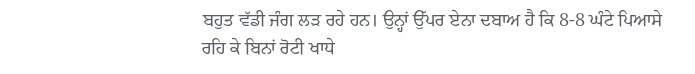ਬਹੁਤ ਵੱਡੀ ਜੰਗ ਲੜ ਰਹੇ ਹਨ। ਉਨ੍ਹਾਂ ਉੱਪਰ ਏਨਾ ਦਬਾਅ ਹੈ ਕਿ 8-8 ਘੰਟੇ ਪਿਆਸੇ ਰਹਿ ਕੇ ਬਿਨਾਂ ਰੋਟੀ ਖਾਧੇ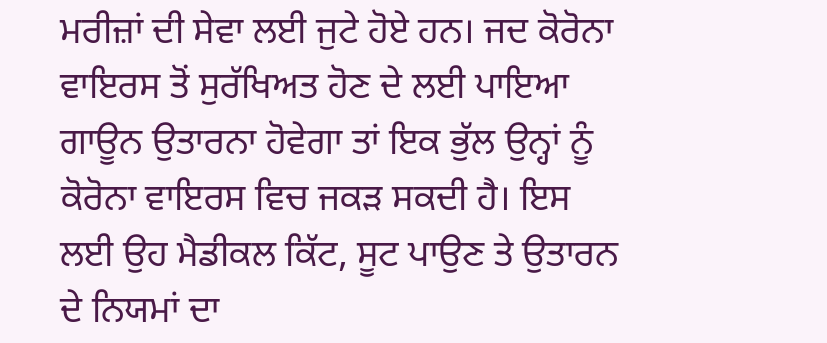ਮਰੀਜ਼ਾਂ ਦੀ ਸੇਵਾ ਲਈ ਜੁਟੇ ਹੋਏ ਹਨ। ਜਦ ਕੋਰੋਨਾ ਵਾਇਰਸ ਤੋਂ ਸੁਰੱਖਿਅਤ ਹੋਣ ਦੇ ਲਈ ਪਾਇਆ ਗਾਊਨ ਉਤਾਰਨਾ ਹੋਵੇਗਾ ਤਾਂ ਇਕ ਭੁੱਲ ਉਨ੍ਹਾਂ ਨੂੰ ਕੋਰੋਨਾ ਵਾਇਰਸ ਵਿਚ ਜਕੜ ਸਕਦੀ ਹੈ। ਇਸ ਲਈ ਉਹ ਮੈਡੀਕਲ ਕਿੱਟ, ਸੂਟ ਪਾਉਣ ਤੇ ਉਤਾਰਨ ਦੇ ਨਿਯਮਾਂ ਦਾ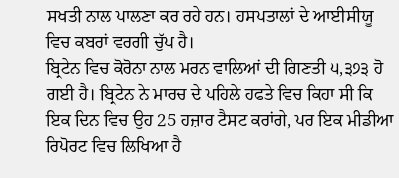ਸਖਤੀ ਨਾਲ ਪਾਲਣਾ ਕਰ ਰਹੇ ਹਨ। ਹਸਪਤਾਲਾਂ ਦੇ ਆਈਸੀਯੂ ਵਿਚ ਕਬਰਾਂ ਵਰਗੀ ਚੁੱਪ ਹੈ।
ਬ੍ਰਿਟੇਨ ਵਿਚ ਕੋਰੋਨਾ ਨਾਲ ਮਰਨ ਵਾਲਿਆਂ ਦੀ ਗਿਣਤੀ ੫,੩੭੩ ਹੋ ਗਈ ਹੈ। ਬ੍ਰਿਟੇਨ ਨੇ ਮਾਰਚ ਦੇ ਪਹਿਲੇ ਹਫਤੇ ਵਿਚ ਕਿਹਾ ਸੀ ਕਿ ਇਕ ਦਿਨ ਵਿਚ ਉਹ 25 ਹਜ਼ਾਰ ਟੈਸਟ ਕਰਾਂਗੇ, ਪਰ ਇਕ ਮੀਡੀਆ ਰਿਪੋਰਟ ਵਿਚ ਲਿਖਿਆ ਹੈ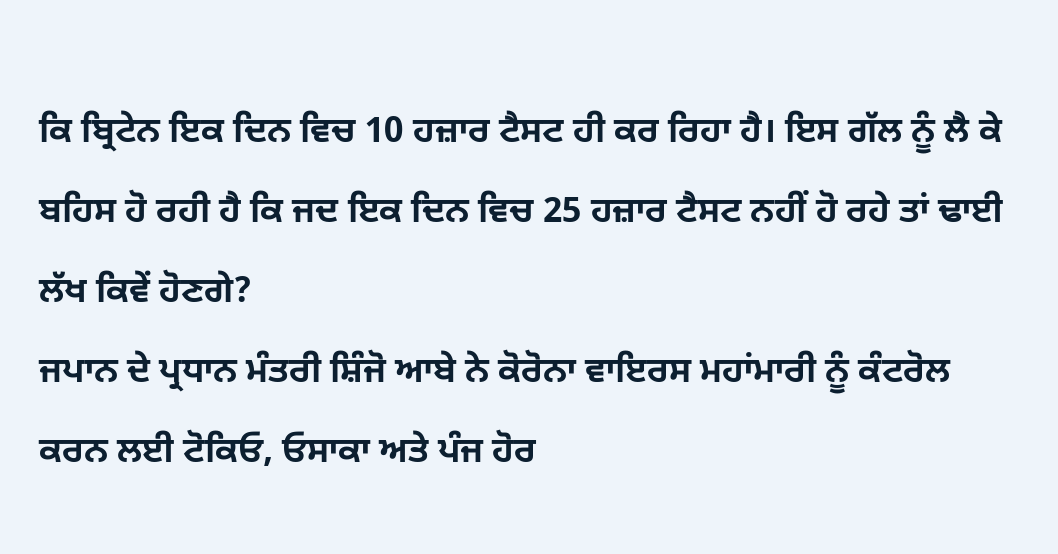ਕਿ ਬ੍ਰਿਟੇਨ ਇਕ ਦਿਨ ਵਿਚ 10 ਹਜ਼ਾਰ ਟੈਸਟ ਹੀ ਕਰ ਰਿਹਾ ਹੈ। ਇਸ ਗੱਲ ਨੂੰ ਲੈ ਕੇ ਬਹਿਸ ਹੋ ਰਹੀ ਹੈ ਕਿ ਜਦ ਇਕ ਦਿਨ ਵਿਚ 25 ਹਜ਼ਾਰ ਟੈਸਟ ਨਹੀਂ ਹੋ ਰਹੇ ਤਾਂ ਢਾਈ ਲੱਖ ਕਿਵੇਂ ਹੋਣਗੇ?
ਜਪਾਨ ਦੇ ਪ੍ਰਧਾਨ ਮੰਤਰੀ ਸ਼ਿੰਜੋ ਆਬੇ ਨੇ ਕੋਰੋਨਾ ਵਾਇਰਸ ਮਹਾਂਮਾਰੀ ਨੂੰ ਕੰਟਰੋਲ ਕਰਨ ਲਈ ਟੋਕਿਓ, ਓਸਾਕਾ ਅਤੇ ਪੰਜ ਹੋਰ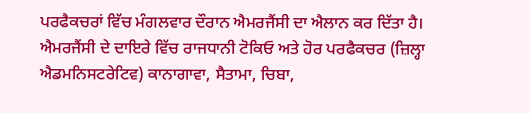ਪਰਫੈਕਚਰਾਂ ਵਿੱਚ ਮੰਗਲਵਾਰ ਦੌਰਾਨ ਐਮਰਜੈਂਸੀ ਦਾ ਐਲਾਨ ਕਰ ਦਿੱਤਾ ਹੈ। ਐਮਰਜੈਂਸੀ ਦੇ ਦਾਇਰੇ ਵਿੱਚ ਰਾਜਧਾਨੀ ਟੋਕਿਓ ਅਤੇ ਹੋਰ ਪਰਫੈਕਚਰ (ਜ਼ਿਲ੍ਹਾ ਐਡਮਨਿਸਟਰੇਟਿਵ) ਕਾਨਾਗਾਵਾ, ਸੈਤਾਮਾ, ਚਿਬਾ,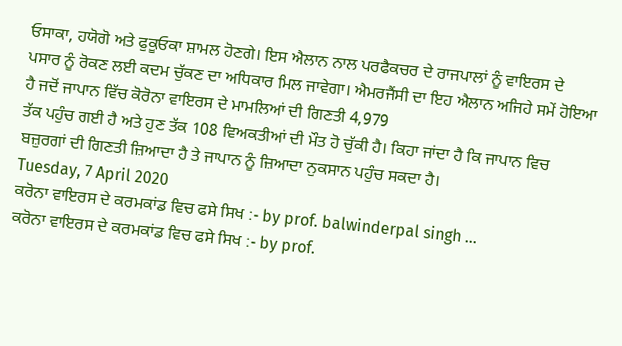ਓਸਾਕਾ, ਹਯੋਗੋ ਅਤੇ ਫੁਕੂਓਕਾ ਸ਼ਾਮਲ ਹੋਣਗੇ। ਇਸ ਐਲਾਨ ਨਾਲ ਪਰਫੈਕਚਰ ਦੇ ਰਾਜਪਾਲਾਂ ਨੂੰ ਵਾਇਰਸ ਦੇ ਪਸਾਰ ਨੂੰ ਰੋਕਣ ਲਈ ਕਦਮ ਚੁੱਕਣ ਦਾ ਅਧਿਕਾਰ ਮਿਲ ਜਾਵੇਗਾ। ਐਮਰਜੈਂਸੀ ਦਾ ਇਹ ਐਲਾਨ ਅਜਿਹੇ ਸਮੇਂ ਹੋਇਆ ਹੈ ਜਦੋਂ ਜਾਪਾਨ ਵਿੱਚ ਕੋਰੋਨਾ ਵਾਇਰਸ ਦੇ ਮਾਮਲਿਆਂ ਦੀ ਗਿਣਤੀ 4,979
ਤੱਕ ਪਹੁੰਚ ਗਈ ਹੈ ਅਤੇ ਹੁਣ ਤੱਕ 108 ਵਿਅਕਤੀਆਂ ਦੀ ਮੌਤ ਹੋ ਚੁੱਕੀ ਹੈ। ਕਿਹਾ ਜਾਂਦਾ ਹੈ ਕਿ ਜਾਪਾਨ ਵਿਚ ਬਜ਼ੁਰਗਾਂ ਦੀ ਗਿਣਤੀ ਜ਼ਿਆਦਾ ਹੈ ਤੇ ਜਾਪਾਨ ਨੂੰ ਜ਼ਿਆਦਾ ਨੁਕਸਾਨ ਪਹੁੰਚ ਸਕਦਾ ਹੈ।
Tuesday, 7 April 2020
ਕਰੋਨਾ ਵਾਇਰਸ ਦੇ ਕਰਮਕਾਂਡ ਵਿਚ ਫਸੇ ਸਿਖ :- by prof. balwinderpal singh ...
ਕਰੋਨਾ ਵਾਇਰਸ ਦੇ ਕਰਮਕਾਂਡ ਵਿਚ ਫਸੇ ਸਿਖ :- by prof.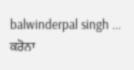balwinderpal singh ...
ਕਰੋਨਾ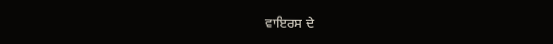ਵਾਇਰਸ ਦੇ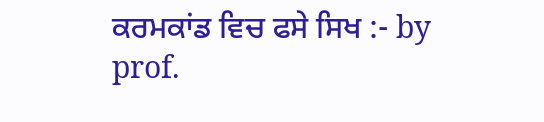ਕਰਮਕਾਂਡ ਵਿਚ ਫਸੇ ਸਿਖ :- by prof.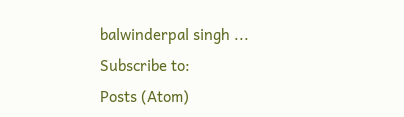balwinderpal singh ...
Subscribe to:
Posts (Atom)